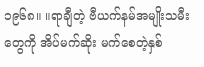၁၉၆၈။ ။ရာချီတဲ့ ဗီယက်နမ်အမျိုးသမီးတွေကို အိပ်မက်ဆိုး မက်စေတဲ့နှစ်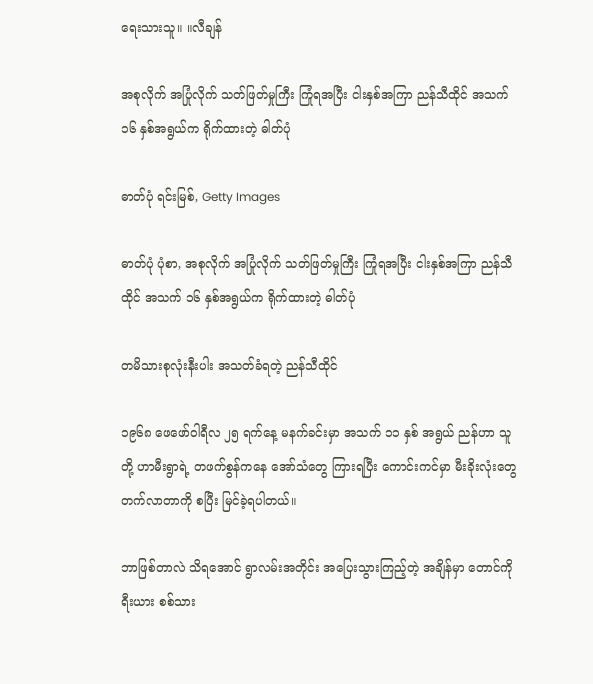ရေးသားသူ။ ။လီချန်

အစုလိုက် အပြုံလိုက် သတ်ဖြတ်မှုကြီး ကြုံရအပြီး ငါးနှစ်အကြာ ညန်သီထိုင် အသက် ၁၆ နှစ်အရွယ်က ရိုက်ထားတဲ့ ဓါတ်ပုံ

ဓာတ်ပုံ ရင်းမြစ်, Getty Images

ဓာတ်ပုံ ပုံစာ, အစုလိုက် အပြုံလိုက် သတ်ဖြတ်မှုကြီး ကြုံရအပြီး ငါးနှစ်အကြာ ညန်သီထိုင် အသက် ၁၆ နှစ်အရွယ်က ရိုက်ထားတဲ့ ဓါတ်ပုံ

တမိသားစုလုံးနီးပါး အသတ်ခံရတဲ့ ညန်သီထိုင်

၁၉၆၈ ဖေဖော်ဝါရီလ ၂၅ ရက်နေ့ မနက်ခင်းမှာ အသက် ၁၁ နှစ် အရွယ် ညန်ဟာ သူတို့ ဟာမီးရွာရဲ့ တဖက်စွန်ကနေ အော်သံတွေ ကြားရပြီး ကောင်းကင်မှာ မီးခိုးလုံးတွေ တက်လာတာကို စပြီး မြင်ခဲ့ရပါတယ်။

ဘာဖြစ်တာလဲ သိရအောင် ရွာလမ်းအတိုင်း အပြေးသွားကြည့်တဲ့ အချိန်မှာ တောင်ကိုရီးယား စစ်သား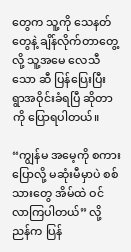တွေက သူ့ကို သေနတ်တွေနဲ့ ချိန်လိုက်တာတွေ့လို့ သူ့အမေ လေသီသော ဆီ ပြန်ပြေးပြီး ရွာအဝိုင်းခံရပြီ ဆိုတာကို ပြောရပါတယ်။

“ကျွန်မ အမေ့ကို စကားပြောလို့ မဆုံးမီမှာပဲ စစ်သားတွေ အိမ်ထဲ ဝင်လာကြပါတယ်” လို့ ညန်က ပြန်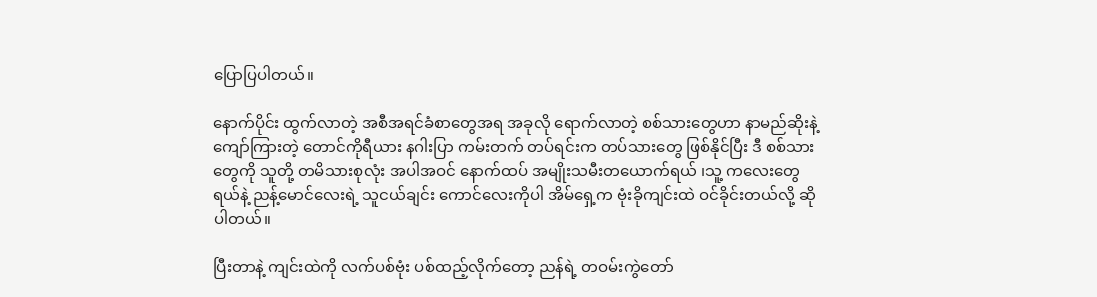ပြောပြပါတယ်။

နောက်ပိုင်း ထွက်လာတဲ့ အစီအရင်ခံစာတွေအရ အခုလို ရောက်လာတဲ့ စစ်သားတွေဟာ နာမည်ဆိုးနဲ့ ကျော်ကြားတဲ့ တောင်ကိုရီယား နဂါးပြာ ကမ်းတက် တပ်ရင်းက တပ်သားတွေ ဖြစ်နိုင်ပြီး ဒီ စစ်သားတွေကို သူတို့ တမိသားစုလုံး အပါအဝင် နောက်ထပ် အမျိုးသမီးတယောက်ရယ် ၊သူ့ ကလေးတွေရယ်နဲ့ ညန့်မောင်လေးရဲ့ သူငယ်ချင်း ကောင်လေးကိုပါ အိမ်ရှေ့က ဗုံးခိုကျင်းထဲ ဝင်ခိုင်းတယ်လို့ ဆိုပါတယ်။

ပြီးတာနဲ့ ကျင်းထဲကို လက်ပစ်ဗုံး ပစ်ထည့်လိုက်တော့ ညန်ရဲ့ တဝမ်းကွဲတော်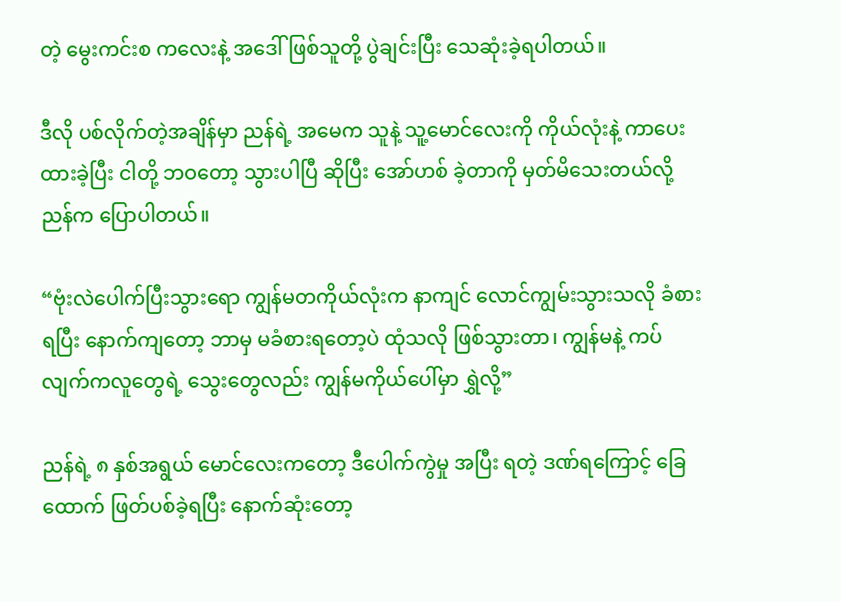တဲ့ မွေးကင်းစ ကလေးနဲ့ အဒေါ်ဖြစ်သူတို့ ပွဲချင်းပြီး သေဆုံးခဲ့ရပါတယ်။

ဒီလို ပစ်လိုက်တဲ့အချိန်မှာ ညန်ရဲ့ အမေက သူနဲ့ သူ့မောင်လေးကို ကိုယ်လုံးနဲ့ ကာပေးထားခဲ့ပြီး ငါတို့ ဘဝတော့ သွားပါပြီ ဆိုပြီး အော်ဟစ် ခဲ့တာကို မှတ်မိသေးတယ်လို့ ညန်က ပြောပါတယ်။

“ဗုံးလဲပေါက်ပြီးသွားရော ကျွန်မတကိုယ်လုံးက နာကျင် လောင်ကျွမ်းသွားသလို ခံစားရပြီး နောက်ကျတော့ ဘာမှ မခံစားရတော့ပဲ ထုံသလို ဖြစ်သွားတာ၊ ကျွန်မနဲ့ ကပ်လျက်ကလူတွေရဲ့ သွေးတွေလည်း ကျွန်မကိုယ်ပေါ်မှာ ရွှဲလို့”

ညန်ရဲ့ ၈ နှစ်အရွယ် မောင်လေးကတော့ ဒီပေါက်ကွဲမှု အပြီး ရတဲ့ ဒဏ်ရကြောင့် ခြေထောက် ဖြတ်ပစ်ခဲ့ရပြီး နောက်ဆုံးတော့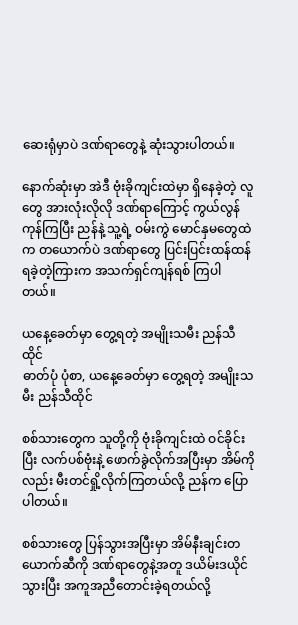ဆေးရုံမှာပဲ ဒဏ်ရာတွေနဲ့ ဆုံးသွားပါတယ်။

နောက်ဆုံးမှာ အဲဒီ ဗုံးခိုကျင်းထဲမှာ ရှိနေခဲ့တဲ့ လူတွေ အားလုံးလိုလို ဒဏ်ရာကြောင့် ကွယ်လွန်ကုန်ကြပြီး ညန်နဲ့ သူ့ရဲ့ ဝမ်းကွဲ မောင်နှမတွေထဲက တယောက်ပဲ ဒဏ်ရာတွေ ပြင်းပြင်းထန်ထန် ရခဲ့တဲ့ကြားက အသက်ရှင်ကျန်ရစ် ကြပါတယ်။

ယနေ့ခေတ်မှာ တွေ့ရတဲ့ အမျိုးသမီး ညန်သီထိုင်
ဓာတ်ပုံ ပုံစာ, ယနေ့ခေတ်မှာ တွေ့ရတဲ့ အမျိုးသမီး ညန်သီထိုင်

စစ်သားတွေက သူတို့ကို ဗုံးခိုကျင်းထဲ ဝင်ခိုင်းပြီး လက်ပစ်ဗုံးနဲ့ ဖောက်ခွဲလိုက်အပြီးမှာ အိမ်ကိုလည်း မီးတင်ရှို့လိုက်ကြတယ်လို့ ညန်က ပြောပါတယ်။

စစ်သားတွေ ပြန်သွားအပြီးမှာ အိမ်နီးချင်းတယောက်ဆီကို ဒဏ်ရာတွေနဲ့အတူ ဒယိမ်းဒယိုင်သွားပြီး အကူအညီတောင်းခဲ့ရတယ်လို့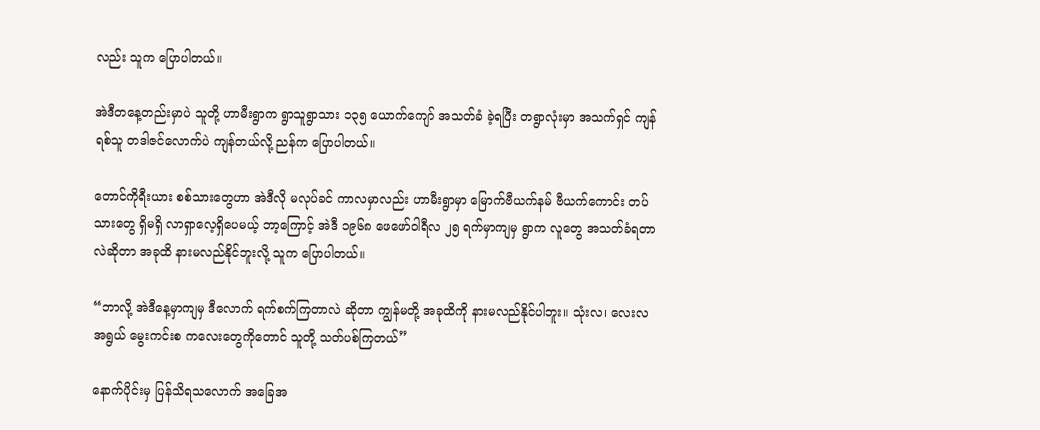လည်း သူက ပြောပါတယ်။

အဲဒီတနေ့တည်းမှာပဲ သူတို့ ဟာမီးရွာက ရွာသူရွာသား ၁၃၅ ယောက်ကျော် အသတ်ခံ ခဲ့ရပြီး တရွာလုံးမှာ အသက်ရှင် ကျန်ရစ်သူ တဒါဇင်လောက်ပဲ ကျန်တယ်လို့ ညန်က ပြောပါတယ်။

တောင်ကိုရီးယား စစ်သားတွေဟာ အဲဒီလို မလုပ်ခင် ကာလမှာလည်း ဟာမီးရွာမှာ မြောက်ဗီယက်နမ် ဗီယက်ကောင်း တပ်သားတွေ ရှိမရှိ လာရှာလေ့ရှိပေမယ့် ဘာ့ကြောင့် အဲဒီ ၁၉၆၈ ဖေဖော်ဝါရီလ ၂၅ ရက်မှာကျမှ ရွာက လူတွေ အသတ်ခံရတာလဲဆိုတာ အခုထိ နားမလည်နိုင်ဘူးလို့ သူက ပြောပါတယ်။

“ဘာလို့ အဲဒီနေ့မှာကျမှ ဒီလောက် ရက်စက်ကြတာလဲ ဆိုတာ ကျွန်မတို့ အခုထိကို နားမလည်နိုင်ပါဘူး။ သုံးလ၊ လေးလ အရွယ် မွေးကင်းစ ကလေးတွေကိုတောင် သူတို့ သတ်ပစ်ကြတယ်”

နောက်ပိုင်းမှ ပြန်သိရသလောက် အခြေအ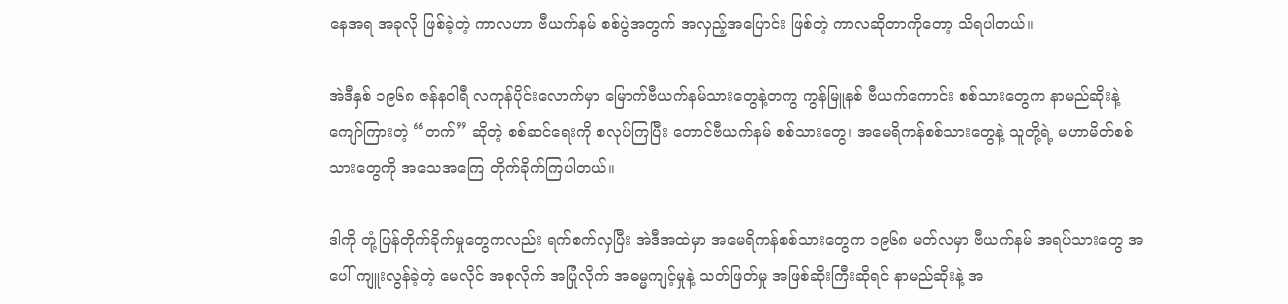နေအရ အခုလို ဖြစ်ခဲ့တဲ့ ကာလဟာ ဗီယက်နမ် စစ်ပွဲအတွက် အလှည့်အပြောင်း ဖြစ်တဲ့ ကာလဆိုတာကိုတော့ သိရပါတယ်။

အဲဒီနှစ် ၁၉၆၈ ဇန်နဝါရီ လကုန်ပိုင်းလောက်မှာ မြောက်ဗီယက်နမ်သားတွေနဲ့တကွ ကွန်မြူနစ် ဗီယက်ကောင်း စစ်သားတွေက နာမည်ဆိုးနဲ့ ကျော်ကြားတဲ့ “တက်” ဆိုတဲ့ စစ်ဆင်ရေးကို စလုပ်ကြပြီး တောင်ဗီယက်နမ် စစ်သားတွေ၊ အမေရိကန်စစ်သားတွေနဲ့ သူတို့ရဲ့ မဟာမိတ်စစ်သားတွေကို အသေအကြေ တိုက်ခိုက်ကြပါတယ်။

ဒါကို တုံ့ပြန်တိုက်ခိုက်မှုတွေကလည်း ရက်စက်လှပြီး အဲဒီအထဲမှာ အမေရိကန်စစ်သားတွေက ၁၉၆၈ မတ်လမှာ ဗီယက်နမ် အရပ်သားတွေ အပေါ် ကျူးလွန်ခဲ့တဲ့ မေလိုင် အစုလိုက် အပြုံလိုက် အဓမ္မကျင့်မှုနဲ့ သတ်ဖြတ်မှု အဖြစ်ဆိုးကြီးဆိုရင် နာမည်ဆိုးနဲ့ အ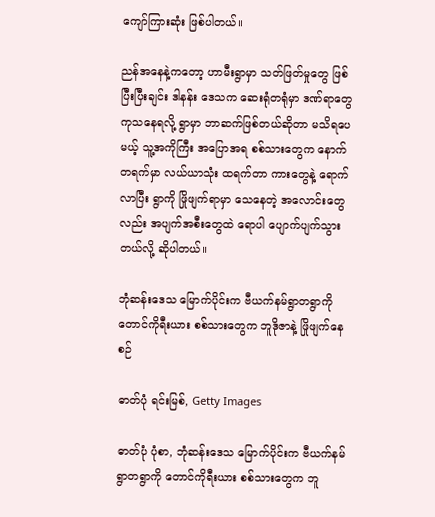ကျော်ကြားဆုံး ဖြစ်ပါတယ်။

ညန်အနေနဲ့ကတော့ ဟာမီးရွာမှာ သတ်ဖြတ်မှုတွေ ဖြစ်ပြီးပြီးချင်း ဒါနန်း ဒေသက ဆေးရုံတရုံမှာ ဒဏ်ရာတွေ ကုသနေရလို့ ရွာမှာ ဘာဆက်ဖြစ်တယ်ဆိုတာ မသိရပေမယ့် သူ့အကိုကြီး အပြောအရ စစ်သားတွေက နောက်တရက်မှာ လယ်ယာသုံး ထရက်တာ ကားတွေနဲ့ ရောက်လာပြီး ရွာကို ဖြိုဖျက်ရာမှာ သေနေတဲ့ အလောင်းတွေလည်း အပျက်အစီးတွေထဲ ရောပါ ပျောက်ပျက်သွားတယ်လို့ ဆိုပါတယ်။

ဘုံဆန်းဒေသ မြောက်ပိုင်းက ဗီယက်နမ်ရွာတရွာကို တောင်ကိုရီးယား စစ်သားတွေက ဘူဒိုဇာနဲ့ ဖြိုဖျက်နေစဉ်

ဓာတ်ပုံ ရင်းမြစ်, Getty Images

ဓာတ်ပုံ ပုံစာ, ဘုံဆန်းဒေသ မြောက်ပိုင်းက ဗီယက်နမ်ရွာတရွာကို တောင်ကိုရီးယား စစ်သားတွေက ဘူ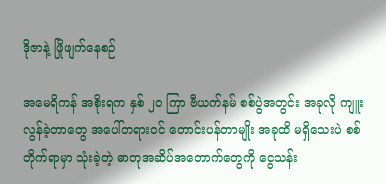ဒိုဇာနဲ့ ဖြိုဖျက်နေစဉ်

အမေရိကန် အစိုးရက နှစ် ၂၀ ကြာ ဗီယက်နမ် စစ်ပွဲအတွင်း အခုလို ကျူးလွန်ခဲ့တာတွေ အပေါ်တရားဝင် တောင်းပန်တာမျိုး အခုထိ မရှိသေးပဲ စစ်တိုက်ရာမှာ သုံးခဲ့တဲ့ ဓာတုအဆိပ်အတောက်တွေကို ငွေသန်း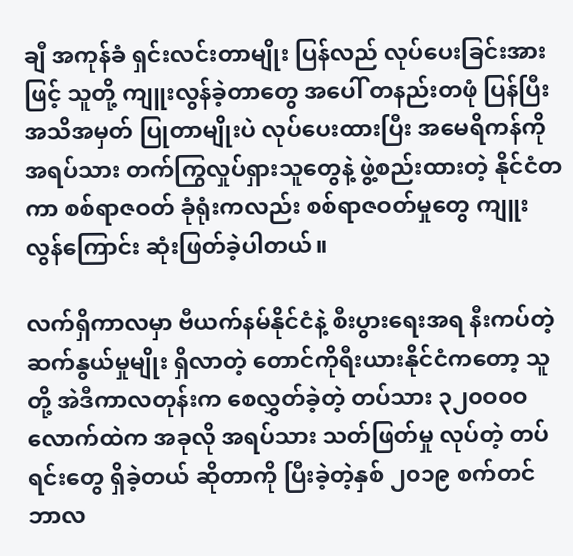ချီ အကုန်ခံ ရှင်းလင်းတာမျိုး ပြန်လည် လုပ်ပေးခြင်းအားဖြင့် သူတို့ ကျူးလွန်ခဲ့တာတွေ အပေါ် တနည်းတဖုံ ပြန်ပြီး အသိအမှတ် ပြုတာမျိုးပဲ လုပ်ပေးထားပြီး အမေရိကန်ကို အရပ်သား တက်ကြွလှုပ်ရှားသူတွေနဲ့ ဖွဲ့စည်းထားတဲ့ နိုင်ငံတကာ စစ်ရာဇဝတ် ခုံရုံးကလည်း စစ်ရာဇဝတ်မှုတွေ ကျူးလွန်ကြောင်း ဆုံးဖြတ်ခဲ့ပါတယ်။

လက်ရှိကာလမှာ ဗီယက်နမ်နိုင်ငံနဲ့ စီးပွားရေးအရ နီးကပ်တဲ့ ဆက်နွယ်မှုမျိုး ရှိလာတဲ့ တောင်ကိုရီးယားနိုင်ငံကတော့ သူတို့ အဲဒီကာလတုန်းက စေလွှတ်ခဲ့တဲ့ တပ်သား ၃၂၀ဝ၀ဝ လောက်ထဲက အခုလို အရပ်သား သတ်ဖြတ်မှု လုပ်တဲ့ တပ်ရင်းတွေ ရှိခဲ့တယ် ဆိုတာကို ပြီးခဲ့တဲ့နှစ် ၂၀၁၉ စက်တင်ဘာလ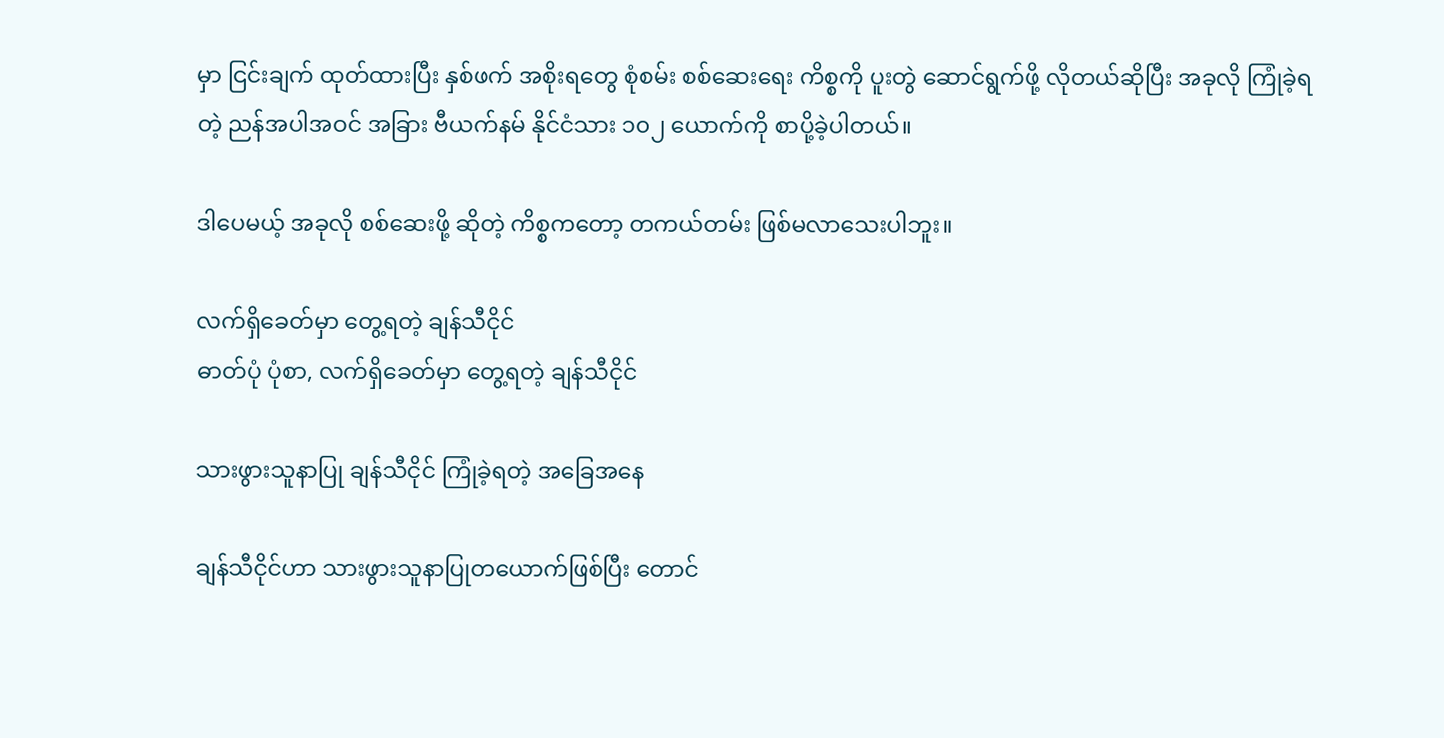မှာ ငြင်းချက် ထုတ်ထားပြီး နှစ်ဖက် အစိုးရတွေ စုံစမ်း စစ်ဆေးရေး ကိစ္စကို ပူးတွဲ ဆောင်ရွက်ဖို့ လိုတယ်ဆိုပြီး အခုလို ကြုံခဲ့ရတဲ့ ညန်အပါအဝင် အခြား ဗီယက်နမ် နိုင်ငံသား ၁၀၂ ယောက်ကို စာပို့ခဲ့ပါတယ်။

ဒါပေမယ့် အခုလို စစ်ဆေးဖို့ ဆိုတဲ့ ကိစ္စကတော့ တကယ်တမ်း ဖြစ်မလာသေးပါဘူး။

လက်ရှိခေတ်မှာ တွေ့ရတဲ့ ချန်သီငိုင်
ဓာတ်ပုံ ပုံစာ, လက်ရှိခေတ်မှာ တွေ့ရတဲ့ ချန်သီငိုင်

သားဖွားသူနာပြု ချန်သီငိုင် ကြုံခဲ့ရတဲ့ အခြေအနေ

ချန်သီငိုင်ဟာ သားဖွားသူနာပြုတယောက်ဖြစ်ပြီး တောင်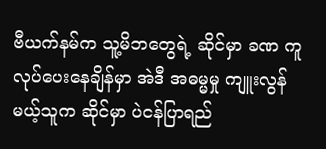ဗီယက်နမ်က သူ့မိဘတွေရဲ့ ဆိုင်မှာ ခဏ ကူလုပ်ပေးနေချိန်မှာ အဲဒီ အဓမ္မမှု ကျူးလွန်မယ့်သူက ဆိုင်မှာ ပဲငန်ပြာရည်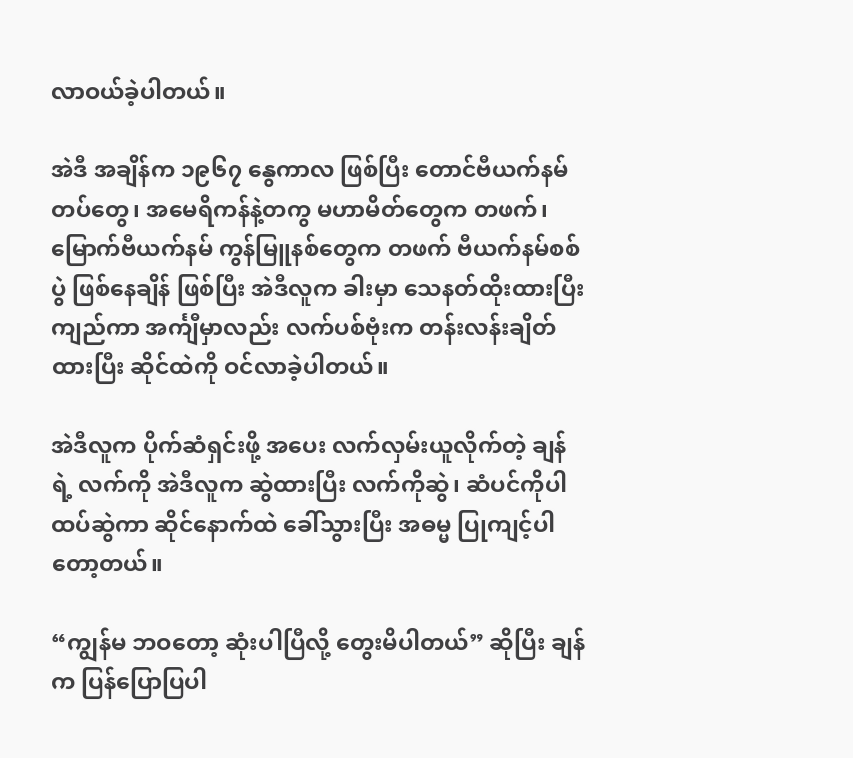လာဝယ်ခဲ့ပါတယ်။

အဲဒီ အချိန်က ၁၉၆၇ နွေကာလ ဖြစ်ပြီး တောင်ဗီယက်နမ်တပ်တွေ၊ အမေရိကန်နဲ့တကွ မဟာမိတ်တွေက တဖက်၊ မြောက်ဗီယက်နမ် ကွန်မြူနစ်တွေက တဖက် ဗီယက်နမ်စစ်ပွဲ ဖြစ်နေချိန် ဖြစ်ပြီး အဲဒီလူက ခါးမှာ သေနတ်ထိုးထားပြီး ကျည်ကာ အင်္ကျီမှာလည်း လက်ပစ်ဗုံးက တန်းလန်းချိတ်ထားပြီး ဆိုင်ထဲကို ဝင်လာခဲ့ပါတယ်။

အဲဒီလူက ပိုက်ဆံရှင်းဖို့ အပေး လက်လှမ်းယူလိုက်တဲ့ ချန် ရဲ့ လက်ကို အဲဒီလူက ဆွဲထားပြီး လက်ကိုဆွဲ၊ ဆံပင်ကိုပါ ထပ်ဆွဲကာ ဆိုင်နောက်ထဲ ခေါ်သွားပြီး အဓမ္မ ပြုကျင့်ပါတော့တယ်။

“ကျွန်မ ဘဝတော့ ဆုံးပါပြီလို့ တွေးမိပါတယ်” ဆိုပြီး ချန် က ပြန်ပြောပြပါ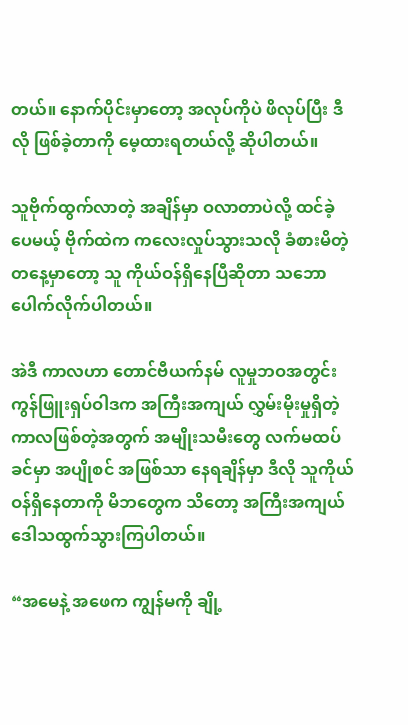တယ်။ နောက်ပိုင်းမှာတော့ အလုပ်ကိုပဲ ဖိလုပ်ပြီး ဒီလို ဖြစ်ခဲ့တာကို မေ့ထားရတယ်လို့ ဆိုပါတယ်။

သူဗိုက်ထွက်လာတဲ့ အချိန်မှာ ဝလာတာပဲလို့ ထင်ခဲ့ပေမယ့် ဗိုက်ထဲက ကလေးလှုပ်သွားသလို ခံစားမိတဲ့ တနေ့မှာတော့ သူ ကိုယ်ဝန်ရှိနေပြီဆိုတာ သဘောပေါက်လိုက်ပါတယ်။

အဲဒီ ကာလဟာ တောင်ဗီယက်နမ် လူမှုဘဝအတွင်း ကွန်ဖြူးရှပ်ဝါဒက အကြီးအကျယ် လွှမ်းမိုးမှုရှိတဲ့ ကာလဖြစ်တဲ့အတွက် အမျိုးသမီးတွေ လက်မထပ်ခင်မှာ အပျိုစင် အဖြစ်သာ နေရချိန်မှာ ဒီလို သူကိုယ်ဝန်ရှိနေတာကို မိဘတွေက သိတော့ အကြီးအကျယ် ဒေါသထွက်သွားကြပါတယ်။

“အမေနဲ့ အဖေက ကျွန်မကို ချို့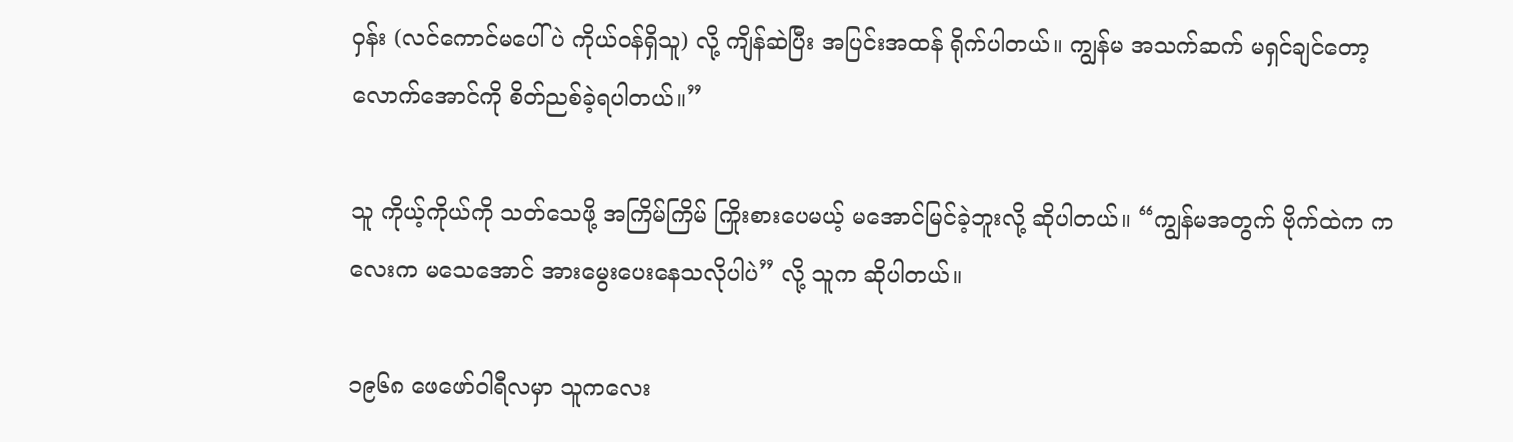ဝှန်း (လင်ကောင်မပေါ်ပဲ ကိုယ်ဝန်ရှိသူ) လို့ ကျိန်ဆဲပြီး အပြင်းအထန် ရိုက်ပါတယ်။ ကျွန်မ အသက်ဆက် မရှင်ချင်တော့လောက်အောင်ကို စိတ်ညစ်ခဲ့ရပါတယ်။”

သူ ကိုယ့်ကိုယ်ကို သတ်သေဖို့ အကြိမ်ကြိမ် ကြိုးစားပေမယ့် မအောင်မြင်ခဲ့ဘူးလို့ ဆိုပါတယ်။ “ကျွန်မအတွက် ဗိုက်ထဲက ကလေးက မသေအောင် အားမွေးပေးနေသလိုပါပဲ” လို့ သူက ဆိုပါတယ်။

၁၉၆၈ ဖေဖော်ဝါရီလမှာ သူကလေး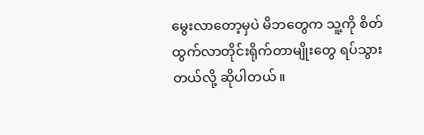မွေးလာတော့မှပဲ မိဘတွေက သူ့ကို စိတ်ထွက်လာတိုင်းရိုက်တာမျိုးတွေ ရပ်သွားတယ်လို့ ဆိုပါတယ်။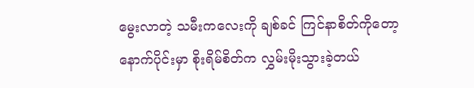မွေးလာတဲ့ သမီးကလေးကို ချစ်ခင် ကြင်နာစိတ်ကိုတော့ နောက်ပိုင်းမှာ စိုးရိမ်စိတ်က လွှမ်းမိုးသွားခဲ့တယ်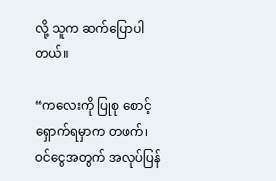လို့ သူက ဆက်ပြောပါတယ်။

“ကလေးကို ပြုစု စောင့်ရှောက်ရမှာက တဖက်၊ ဝင်ငွေအတွက် အလုပ်ပြန်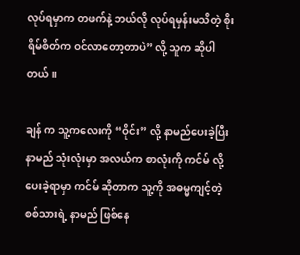လုပ်ရမှာက တဖက်နဲ့ ဘယ်လို လုပ်ရမှန်းမသိတဲ့ စိုးရိမ်စိတ်က ဝင်လာတော့တာပဲ” လို့ သူက ဆိုပါတယ်။

ချန် က သူ့ကလေးကို “ဝိုင်း” လို့ နာမည်ပေးခဲ့ပြီး နာမည် သုံးလုံးမှာ အလယ်က စာလုံးကို ကင်မ် လို့ ပေးခဲ့ရာမှာ ကင်မ် ဆိုတာက သူ့ကို အဓမ္မကျင့်တဲ့ စစ်သားရဲ့ နာမည် ဖြစ်နေ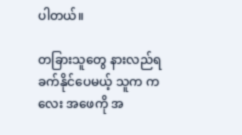ပါတယ်။

တခြားသူတွေ နားလည်ရ ခက်နိုင်ပေမယ့် သူက ကလေး အဖေကို အ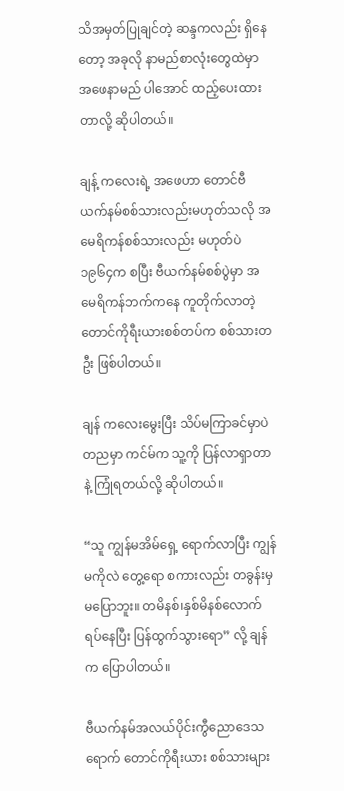သိအမှတ်ပြုချင်တဲ့ ဆန္ဒကလည်း ရှိနေတော့ အခုလို နာမည်စာလုံးတွေထဲမှာ အဖေနာမည် ပါအောင် ထည့်ပေးထားတာလို့ ဆိုပါတယ်။

ချန့် ကလေးရဲ့ အဖေဟာ တောင်ဗီယက်နမ်စစ်သားလည်းမဟုတ်သလို အမေရိကန်စစ်သားလည်း မဟုတ်ပဲ ၁၉၆၄က စပြီး ဗီယက်နမ်စစ်ပွဲမှာ အမေရိကန်ဘက်ကနေ ကူတိုက်လာတဲ့ တောင်ကိုရီးယားစစ်တပ်က စစ်သားတဦး ဖြစ်ပါတယ်။

ချန် ကလေးမွေးပြီး သိပ်မကြာခင်မှာပဲ တညမှာ ကင်မ်က သူ့ကို ပြန်လာရှာတာနဲ့ ကြုံရတယ်လို့ ဆိုပါတယ်။

“သူ ကျွန်မအိမ်ရှေ့ ရောက်လာပြီး ကျွန်မကိုလဲ တွေ့ရော စကားလည်း တခွန်းမှ မပြောဘူး။ တမိနစ်၊နှစ်မိနစ်လောက် ရပ်နေပြီး ပြန်ထွက်သွားရော” လို့ ချန် က ပြောပါတယ်။

ဗီယက်နမ်အလယ်ပိုင်းကွီညောဒေသရောက် တောင်ကိုရီးယား စစ်သားများ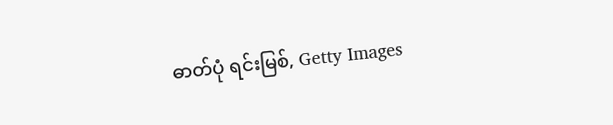ဓာတ်ပုံ ရင်းမြစ်, Getty Images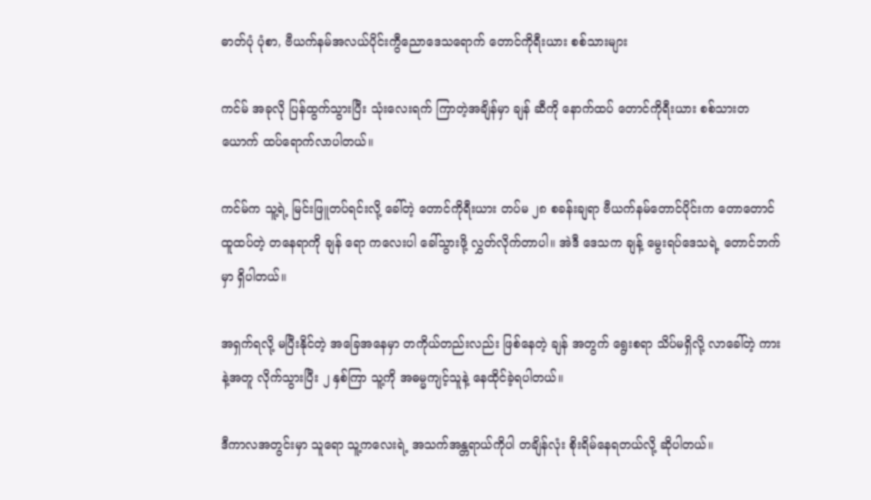ဓာတ်ပုံ ပုံစာ, ဗီယက်နမ်အလယ်ပိုင်းကွီညောဒေသရောက် တောင်ကိုရီးယား စစ်သားများ

ကင်မ် အခုလို ပြန်ထွက်သွားပြီး သုံးလေးရက် ကြာတဲ့အချိန်မှာ ချန် ဆီကို နောက်ထပ် တောင်ကိုရီးယား စစ်သားတယောက် ထပ်ရောက်လာပါတယ်။

ကင်မ်က သူ့ရဲ့ မြင်းဖြူတပ်ရင်းလို့ ခေါ်တဲ့ တောင်ကိုရီးယား တပ်မ ၂၈ စခန်းချရာ ဗီယက်နမ်တောင်ပိုင်းက တောတောင် ထူထပ်တဲ့ တနေရာကို ချန် ရော ကလေးပါ ခေါ်သွားဖို့ လွှတ်လိုက်တာပါ။ အဲဒီ ဒေသက ချန့် မွေးရပ်ဒေသရဲ့ တောင်ဘက်မှာ ရှိပါတယ်။

အရှက်ရလို့ မပြီးနိုင်တဲ့ အခြေအနေမှာ တကိုယ်တည်းလည်း ဖြစ်နေတဲ့ ချန် အတွက် ရွေးစရာ သိပ်မရှိလို့ လာခေါ်တဲ့ ကားနဲ့အတူ လိုက်သွားပြီး ၂ နှစ်ကြာ သူ့ကို အဓမ္မကျင့်သူနဲ့ နေထိုင်ခဲ့ရပါတယ်။

ဒီကာလအတွင်းမှာ သူရော သူ့ကလေးရဲ့ အသက်အန္တရာယ်ကိုပါ တချိန်လုံး စိုးရိမ်နေရတယ်လို့ ဆိုပါတယ်။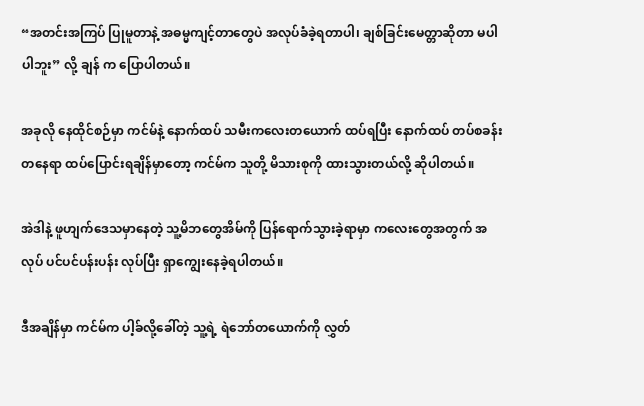“အတင်းအကြပ် ပြုမူတာနဲ့ အဓမ္မကျင့်တာတွေပဲ အလုပ်ခံခဲ့ရတာပါ၊ ချစ်ခြင်းမေတ္တာဆိုတာ မပါပါဘူး” လို့ ချန် က ပြောပါတယ်။

အခုလို နေထိုင်စဉ်မှာ ကင်မ်နဲ့ နောက်ထပ် သမီးကလေးတယောက် ထပ်ရပြီး နောက်ထပ် တပ်စခန်းတနေရာ ထပ်ပြောင်းရချိန်မှာတော့ ကင်မ်က သူတို့ မိသားစုကို ထားသွားတယ်လို့ ဆိုပါတယ်။

အဲဒါနဲ့ ဖူဟျက်ဒေသမှာနေတဲ့ သူ့မိဘတွေအိမ်ကို ပြန်ရောက်သွားခဲ့ရာမှာ ကလေးတွေအတွက် အလုပ် ပင်ပင်ပန်းပန်း လုပ်ပြီး ရှာကျွေးနေခဲ့ရပါတယ်။

ဒီအချိန်မှာ ကင်မ်က ပါ့ခ်လို့ခေါ်တဲ့ သူ့ရဲ့ ရဲဘော်တယောက်ကို လွှတ်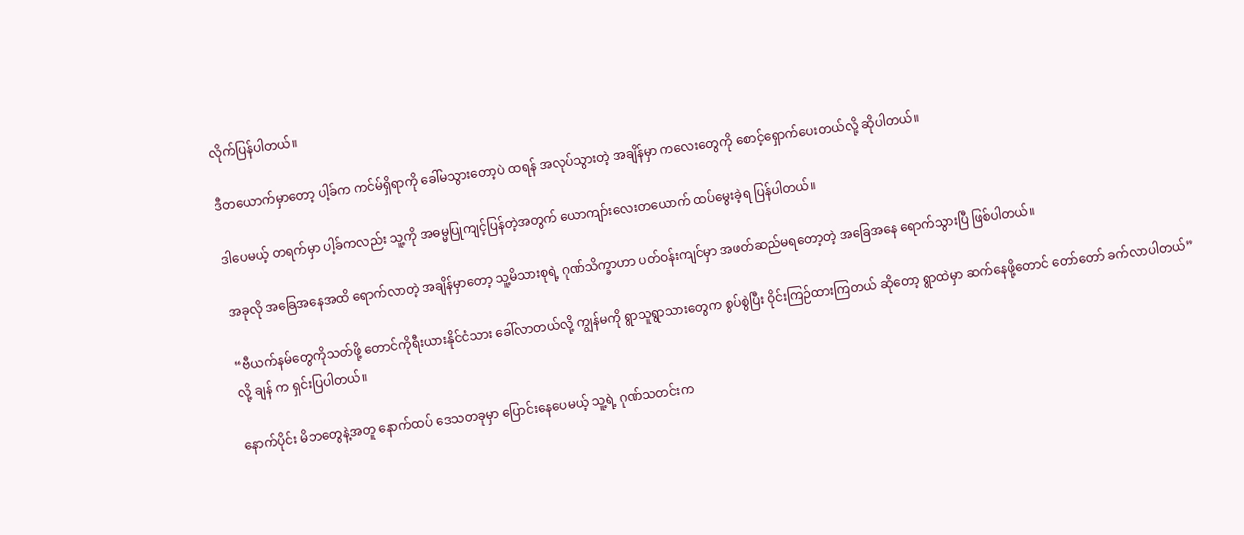လိုက်ပြန်ပါတယ်။

ဒီတယောက်မှာတော့ ပါ့ခ်က ကင်မ်ရှိရာကို ခေါ်မသွားတော့ပဲ ထရန် အလုပ်သွားတဲ့ အချိန်မှာ ကလေးတွေကို စောင့်ရှောက်ပေးတယ်လို့ ဆိုပါတယ်။

ဒါပေမယ့် တရက်မှာ ပါ့ခ်ကလည်း သူ့ကို အဓမ္မပြုကျင့်ပြန်တဲ့အတွက် ယောကျာ်းလေးတယောက် ထပ်မွေးခဲ့ရ ပြန်ပါတယ်။

အခုလို အခြေအနေအထိ ရောက်လာတဲ့ အချိန်မှာတော့ သူ့မိသားစုရဲ့ ဂုဏ်သိက္ခာဟာ ပတ်ဝန်းကျင်မှာ အဖတ်ဆည်မရတော့တဲ့ အခြေအနေ ရောက်သွားပြီ ဖြစ်ပါတယ်။

“ဗီယက်နမ်တွေကိုသတ်ဖို့ တောင်ကိုရီးယားနိုင်ငံသား ခေါ်လာတယ်လို့ ကျွန်မကို ရွာသူရွာသားတွေက စွပ်စွဲပြီး ဝိုင်းကြဉ်ထားကြတယ် ဆိုတော့ ရွာထဲမှာ ဆက်နေဖို့တောင် တော်တော် ခက်လာပါတယ်” လို့ ချန် က ရှင်းပြပါတယ်။

နောက်ပိုင်း မိဘတွေနဲ့အတူ နောက်ထပ် ဒေသတခုမှာ ပြောင်းနေပေမယ့် သူ့ရဲ့ ဂုဏ်သတင်းက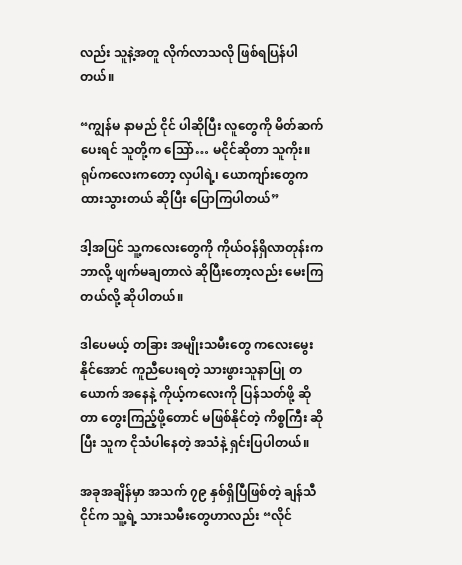လည်း သူနဲ့အတူ လိုက်လာသလို ဖြစ်ရပြန်ပါတယ်။

“ကျွန်မ နာမည် ငိုင် ပါဆိုပြီး လူတွေကို မိတ်ဆက်ပေးရင် သူတို့က သြော်… မငိုင်ဆိုတာ သူကိုး။ ရုပ်ကလေးကတော့ လှပါရဲ့၊ ယောကျာ်းတွေက ထားသွားတယ် ဆိုပြီး ပြောကြပါတယ်”

ဒါ့အပြင် သူ့ကလေးတွေကို ကိုယ်ဝန်ရှိလာတုန်းက ဘာလို့ ဖျက်မချတာလဲ ဆိုပြီးတော့လည်း မေးကြတယ်လို့ ဆိုပါတယ်။

ဒါပေမယ့် တခြား အမျိုးသမီးတွေ ကလေးမွေးနိုင်အောင် ကူညီပေးရတဲ့ သားဖွားသူနာပြု တယောက် အနေနဲ့ ကိုယ့်ကလေးကို ပြန်သတ်ဖို့ ဆိုတာ တွေးကြည့်ဖို့တောင် မဖြစ်နိုင်တဲ့ ကိစ္စကြီး ဆိုပြီး သူက ငိုသံပါနေတဲ့ အသံနဲ့ ရှင်းပြပါတယ်။

အခုအချိန်မှာ အသက် ၇၉ နှစ်ရှိပြီဖြစ်တဲ့ ချန်သီငိုင်က သူ့ရဲ့ သားသမီးတွေဟာလည်း “လိုင်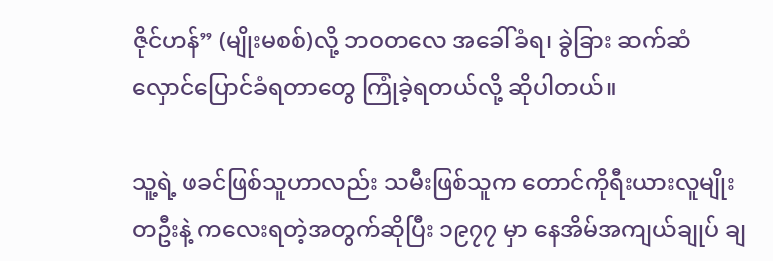ဇိုင်ဟန်” (မျိုးမစစ်)လို့ ဘဝတလေ အခေါ်ခံရ၊ ခွဲခြား ဆက်ဆံ လှောင်ပြောင်ခံရတာတွေ ကြုံခဲ့ရတယ်လို့ ဆိုပါတယ်။

သူ့ရဲ့ ဖခင်ဖြစ်သူဟာလည်း သမီးဖြစ်သူက တောင်ကိုရီးယားလူမျိုးတဦးနဲ့ ကလေးရတဲ့အတွက်ဆိုပြီး ၁၉၇၇ မှာ နေအိမ်အကျယ်ချုပ် ချ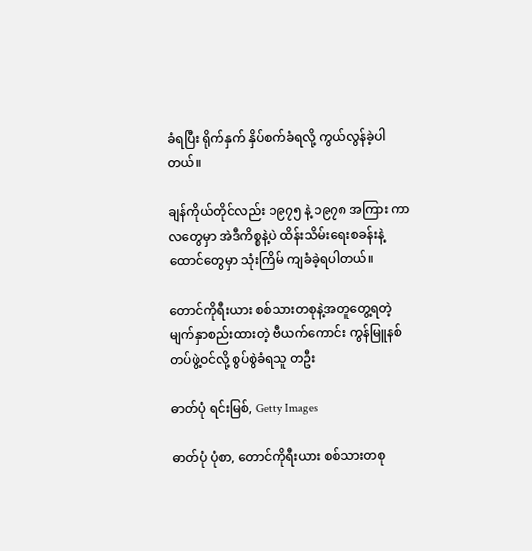ခံရပြီး ရိုက်နှက် နှိပ်စက်ခံရလို့ ကွယ်လွန်ခဲ့ပါတယ်။

ချန်ကိုယ်တိုင်လည်း ၁၉၇၅ နဲ့ ၁၉၇၈ အကြား ကာလတွေမှာ အဲဒီကိစ္စနဲ့ပဲ ထိန်းသိမ်းရေးစခန်းနဲ့ ထောင်တွေမှာ သုံးကြိမ် ကျခံခဲ့ရပါတယ်။

တောင်ကိုရီးယား စစ်သားတစုနဲ့အတူတွေ့ရတဲ့ မျက်နှာစည်းထားတဲ့ ဗီယက်ကောင်း ကွန်မြူနစ် တပ်ဖွဲ့ဝင်လို့ စွပ်စွဲခံရသူ တဦး

ဓာတ်ပုံ ရင်းမြစ်, Getty Images

ဓာတ်ပုံ ပုံစာ, တောင်ကိုရီးယား စစ်သားတစု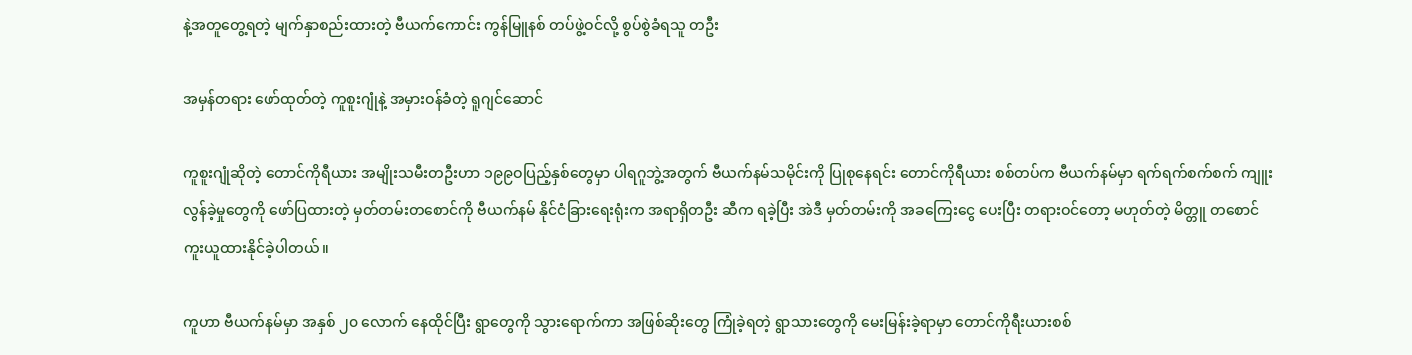နဲ့အတူတွေ့ရတဲ့ မျက်နှာစည်းထားတဲ့ ဗီယက်ကောင်း ကွန်မြူနစ် တပ်ဖွဲ့ဝင်လို့ စွပ်စွဲခံရသူ တဦး

အမှန်တရား ဖော်ထုတ်တဲ့ ကူစူးဂျုံနဲ့ အမှားဝန်ခံတဲ့ ရူဂျင်ဆောင်

ကူစူးဂျုံဆိုတဲ့ တောင်ကိုရီယား အမျိုးသမီးတဦးဟာ ၁၉၉ဝပြည့်နှစ်တွေမှာ ပါရဂူဘွဲ့အတွက် ဗီယက်နမ်သမိုင်းကို ပြုစုနေရင်း တောင်ကိုရီယား စစ်တပ်က ဗီယက်နမ်မှာ ရက်ရက်စက်စက် ကျူးလွန်ခဲ့မှုတွေကို ဖော်ပြထားတဲ့ မှတ်တမ်းတစောင်ကို ဗီယက်နမ် နိုင်ငံခြားရေးရုံးက အရာရှိတဦး ဆီက ရခဲ့ပြီး အဲဒီ မှတ်တမ်းကို အခကြေးငွေ ပေးပြီး တရားဝင်တော့ မဟုတ်တဲ့ မိတ္တူ တစောင် ကူးယူထားနိုင်ခဲ့ပါတယ်။

ကူဟာ ဗီယက်နမ်မှာ အနှစ် ၂၀ လောက် နေထိုင်ပြီး ရွာတွေကို သွားရောက်ကာ အဖြစ်ဆိုးတွေ ကြုံခဲ့ရတဲ့ ရွာသားတွေကို မေးမြန်းခဲ့ရာမှာ တောင်ကိုရီးယားစစ်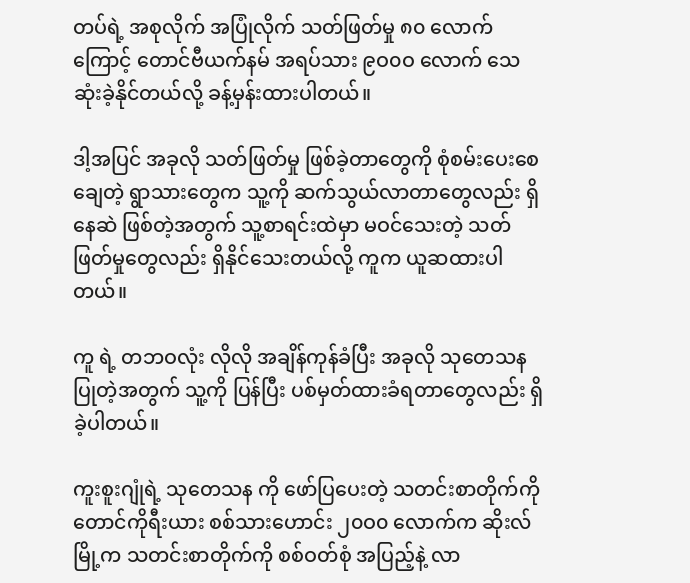တပ်ရဲ့ အစုလိုက် အပြုံလိုက် သတ်ဖြတ်မှု ၈၀ လောက်ကြောင့် တောင်ဗီယက်နမ် အရပ်သား ၉ဝ၀ဝ လောက် သေဆုံးခဲ့နိုင်တယ်လို့ ခန့်မှန်းထားပါတယ်။

ဒါ့အပြင် အခုလို သတ်ဖြတ်မှု ဖြစ်ခဲ့တာတွေကို စုံစမ်းပေးစေချေတဲ့ ရွာသားတွေက သူ့ကို ဆက်သွယ်လာတာတွေလည်း ရှိနေဆဲ ဖြစ်တဲ့အတွက် သူ့စာရင်းထဲမှာ မဝင်သေးတဲ့ သတ်ဖြတ်မှုတွေလည်း ရှိနိုင်သေးတယ်လို့ ကူက ယူဆထားပါတယ်။

ကူ ရဲ့ တဘဝလုံး လိုလို အချိန်ကုန်ခံပြီး အခုလို သုတေသန ပြုတဲ့အတွက် သူ့ကို ပြန်ပြီး ပစ်မှတ်ထားခံရတာတွေလည်း ရှိခဲ့ပါတယ်။

ကူးစူးဂျုံရဲ့ သုတေသန ကို ဖော်ပြပေးတဲ့ သတင်းစာတိုက်ကို တောင်ကိုရီးယား စစ်သားဟောင်း ၂၀ဝ၀ လောက်က ဆိုးလ်မြို့က သတင်းစာတိုက်ကို စစ်ဝတ်စုံ အပြည့်နဲ့ လာ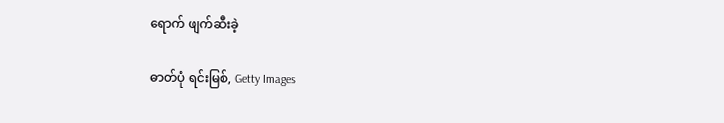ရောက် ဖျက်ဆီးခဲ့

ဓာတ်ပုံ ရင်းမြစ်, Getty Images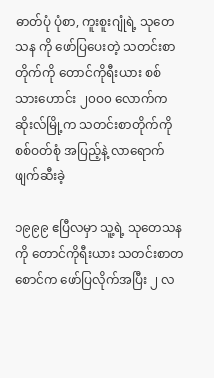ဓာတ်ပုံ ပုံစာ, ကူးစူးဂျုံရဲ့ သုတေသန ကို ဖော်ပြပေးတဲ့ သတင်းစာတိုက်ကို တောင်ကိုရီးယား စစ်သားဟောင်း ၂၀ဝ၀ လောက်က ဆိုးလ်မြို့က သတင်းစာတိုက်ကို စစ်ဝတ်စုံ အပြည့်နဲ့ လာရောက် ဖျက်ဆီးခဲ့

၁၉၉၉ ဧပြီလမှာ သူ့ရဲ့ သုတေသနကို တောင်ကိုရီးယား သတင်းစာတစောင်က ဖော်ပြလိုက်အပြီး ၂ လ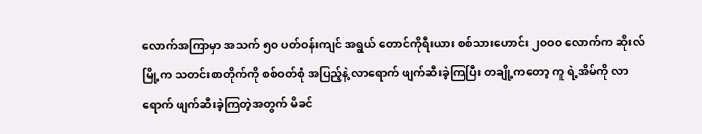လောက်အကြာမှာ အသက် ၅၀ ပတ်ဝန်းကျင် အရွယ် တောင်ကိုရီးယား စစ်သားဟောင်း ၂၀ဝ၀ လောက်က ဆိုးလ်မြို့က သတင်းစာတိုက်ကို စစ်ဝတ်စုံ အပြည့်နဲ့ လာရောက် ဖျက်ဆီးခဲ့ကြပြီး တချို့ကတော့ ကူ ရဲ့အိမ်ကို လာရောက် ဖျက်ဆီးခဲ့ကြတဲ့အတွက် မိခင်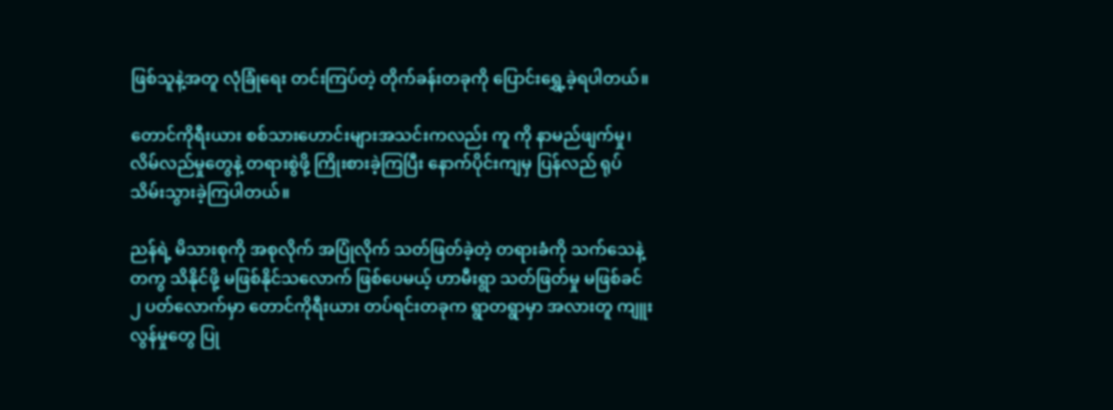ဖြစ်သူနဲ့အတူ လုံခြုံရေး တင်းကြပ်တဲ့ တိုက်ခန်းတခုကို ပြောင်းရွှေ့ခဲ့ရပါတယ်။

တောင်ကိုရီးယား စစ်သားဟောင်းများအသင်းကလည်း ကူ ကို နာမည်ဖျက်မှု၊ လိမ်လည်မှုတွေနဲ့ တရားစွဲဖို့ ကြိုးစားခဲ့ကြပြီး နောက်ပိုင်းကျမှ ပြန်လည် ရုပ်သိမ်းသွားခဲ့ကြပါတယ်။

ညန်ရဲ့ မိသားစုကို အစုလိုက် အပြုံလိုက် သတ်ဖြတ်ခဲ့တဲ့ တရားခံကို သက်သေနဲ့တကွ သိနိုင်ဖို့ မဖြစ်နိုင်သလောက် ဖြစ်ပေမယ့် ဟာမီးရွာ သတ်ဖြတ်မှု မဖြစ်ခင် ၂ ပတ်လောက်မှာ တောင်ကိုရီးယား တပ်ရင်းတခုက ရွာတရွာမှာ အလားတူ ကျူးလွန်မှုတွေ ပြု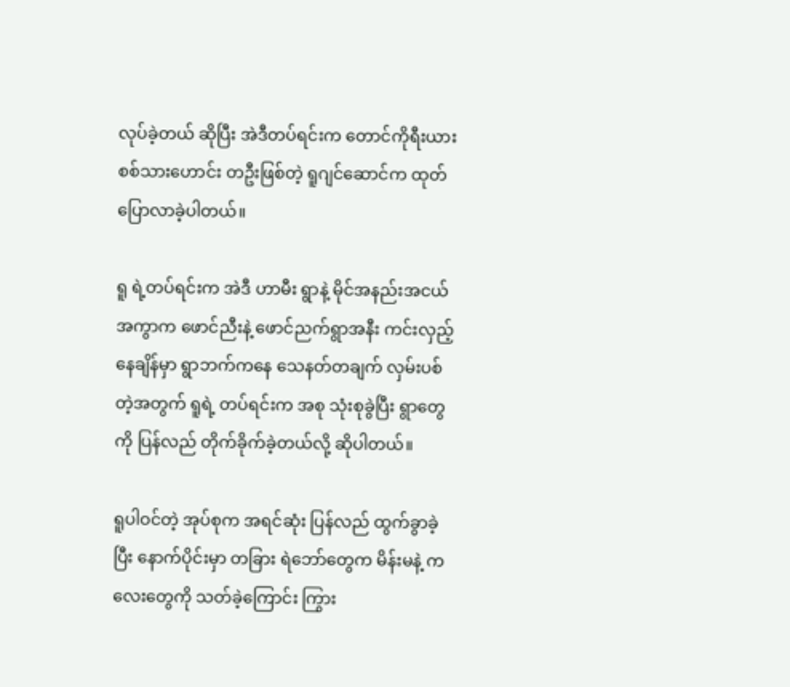လုပ်ခဲ့တယ် ဆိုပြီး အဲဒီတပ်ရင်းက တောင်ကိုရီးယား စစ်သားဟောင်း တဦးဖြစ်တဲ့ ရူဂျင်ဆောင်က ထုတ်ပြောလာခဲ့ပါတယ်။

ရူ ရဲ့တပ်ရင်းက အဲဒီ ဟာမီး ရွာနဲ့ မိုင်အနည်းအငယ် အကွာက ဖောင်ညီးနဲ့ ဖောင်ညက်ရွာအနီး ကင်းလှည့်နေချိန်မှာ ရွာဘက်ကနေ သေနတ်တချက် လှမ်းပစ်တဲ့အတွက် ရူရဲ့ တပ်ရင်းက အစု သုံးစုခွဲပြီး ရွာတွေကို ပြန်လည် တိုက်ခိုက်ခဲ့တယ်လို့ ဆိုပါတယ်။

ရူပါဝင်တဲ့ အုပ်စုက အရင်ဆုံး ပြန်လည် ထွက်ခွာခဲ့ပြီး နောက်ပိုင်းမှာ တခြား ရဲဘော်တွေက မိန်းမနဲ့ ကလေးတွေကို သတ်ခဲ့ကြောင်း ကြွား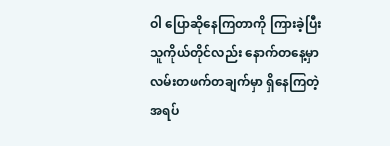ဝါ ပြောဆိုနေကြတာကို ကြားခဲ့ပြီး သူကိုယ်တိုင်လည်း နောက်တနေ့မှာ လမ်းတဖက်တချက်မှာ ရှိနေကြတဲ့ အရပ်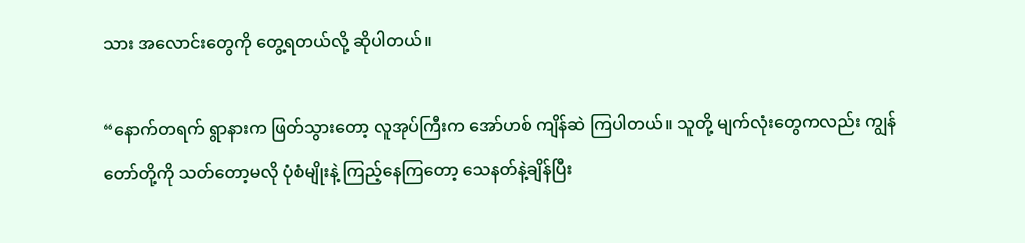သား အလောင်းတွေကို တွေ့ရတယ်လို့ ဆိုပါတယ်။

“နောက်တရက် ရွာနားက ဖြတ်သွားတော့ လူအုပ်ကြီးက အော်ဟစ် ကျိန်ဆဲ ကြပါတယ်။ သူတို့ မျက်လုံးတွေကလည်း ကျွန်တော်တို့ကို သတ်တော့မလို ပုံစံမျိုးနဲ့ ကြည့်နေကြတော့ သေနတ်နဲ့ချိန်ပြီး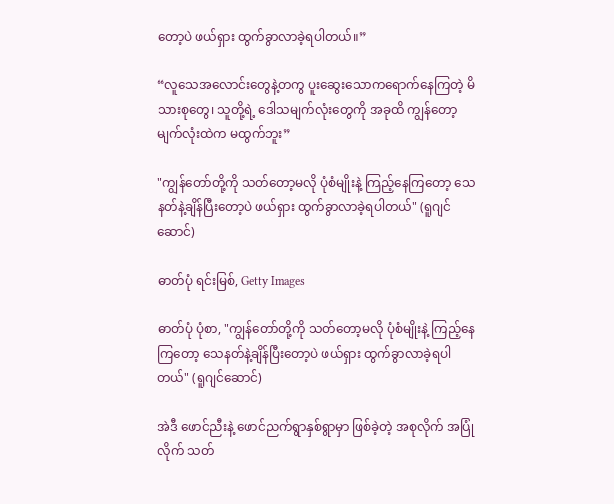တော့ပဲ ဖယ်ရှား ထွက်ခွာလာခဲ့ရပါတယ်။”

“လူသေအလောင်းတွေနဲ့တကွ ပူးဆွေးသောကရောက်နေကြတဲ့ မိသားစုတွေ၊ သူတို့ရဲ့ ဒေါသမျက်လုံးတွေကို အခုထိ ကျွန်တော့ မျက်လုံးထဲက မထွက်ဘူး”

"ကျွန်တော်တို့ကို သတ်တော့မလို ပုံစံမျိုးနဲ့ ကြည့်နေကြတော့ သေနတ်နဲ့ချိန်ပြီးတော့ပဲ ဖယ်ရှား ထွက်ခွာလာခဲ့ရပါတယ်" (ရူဂျင်ဆောင်)

ဓာတ်ပုံ ရင်းမြစ်, Getty Images

ဓာတ်ပုံ ပုံစာ, "ကျွန်တော်တို့ကို သတ်တော့မလို ပုံစံမျိုးနဲ့ ကြည့်နေကြတော့ သေနတ်နဲ့ချိန်ပြီးတော့ပဲ ဖယ်ရှား ထွက်ခွာလာခဲ့ရပါတယ်" (ရူဂျင်ဆောင်)

အဲဒီ ဖောင်ညီးနဲ့ ဖောင်ညက်ရွာနှစ်ရွာမှာ ဖြစ်ခဲ့တဲ့ အစုလိုက် အပြုံလိုက် သတ်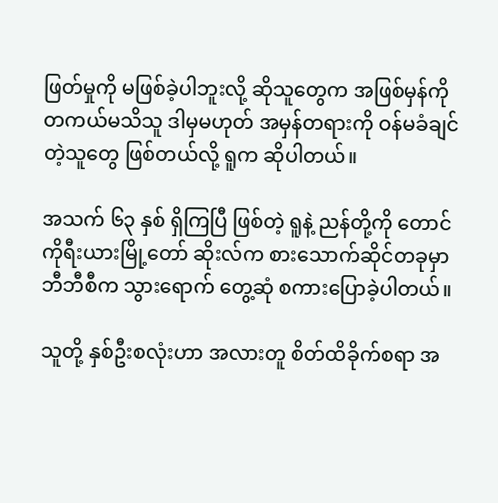ဖြတ်မှုကို မဖြစ်ခဲ့ပါဘူးလို့ ဆိုသူတွေက အဖြစ်မှန်ကို တကယ်မသိသူ ဒါမှမဟုတ် အမှန်တရားကို ဝန်မခံချင်တဲ့သူတွေ ဖြစ်တယ်လို့ ရူက ဆိုပါတယ်။

အသက် ၆၃ နှစ် ရှိကြပြီ ဖြစ်တဲ့ ရူနဲ့ ညန်တို့ကို တောင်ကိုရီးယားမြို့တော် ဆိုးလ်က စားသောက်ဆိုင်တခုမှာ ဘီဘီစီက သွားရောက် တွေ့ဆုံ စကားပြောခဲ့ပါတယ်။

သူတို့ နှစ်ဦးစလုံးဟာ အလားတူ စိတ်ထိခိုက်စရာ အ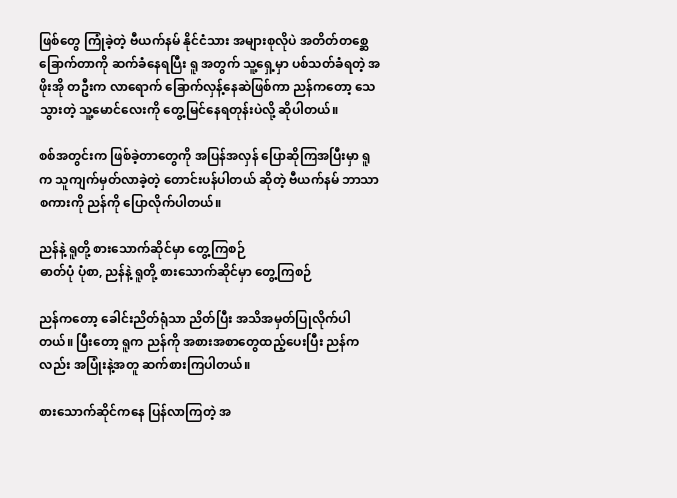ဖြစ်တွေ ကြုံခဲ့တဲ့ ဗီယက်နမ် နိုင်ငံသား အများစုလိုပဲ အတိတ်တစ္ဆေခြောက်တာကို ဆက်ခံနေရပြီး ရူ အတွက် သူ့ရှေ့မှာ ပစ်သတ်ခံရတဲ့ အဖိုးအို တဦးက လာရောက် ခြောက်လှန့်နေဆဲဖြစ်ကာ ညန်ကတော့ သေသွားတဲ့ သူ့မောင်လေးကို တွေ့မြင်နေရတုန်းပဲလို့ ဆိုပါတယ်။

စစ်အတွင်းက ဖြစ်ခဲ့တာတွေကို အပြန်အလှန် ပြောဆိုကြအပြီးမှာ ရူက သူကျက်မှတ်လာခဲ့တဲ့ တောင်းပန်ပါတယ် ဆိုတဲ့ ဗီယက်နမ် ဘာသာစကားကို ညန်ကို ပြောလိုက်ပါတယ်။

ညန်နဲ့ ရူတို့ စားသောက်ဆိုင်မှာ တွေ့ကြစဉ်
ဓာတ်ပုံ ပုံစာ, ညန်နဲ့ ရူတို့ စားသောက်ဆိုင်မှာ တွေ့ကြစဉ်

ညန်ကတော့ ခေါင်းညိတ်ရုံသာ ညိတ်ပြီး အသိအမှတ်ပြုလိုက်ပါတယ်။ ပြီးတော့ ရူက ညန်ကို အစားအစာတွေထည့်ပေးပြီး ညန်ကလည်း အပြုံးနဲ့အတူ ဆက်စားကြပါတယ်။

စားသောက်ဆိုင်ကနေ ပြန်လာကြတဲ့ အ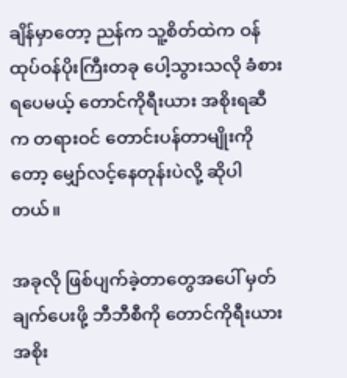ချိန်မှာတော့ ညန်က သူ့စိတ်ထဲက ဝန်ထုပ်ဝန်ပိုးကြီးတခု ပေါ့သွားသလို ခံစားရပေမယ့် တောင်ကိုရီးယား အစိုးရဆီက တရားဝင် တောင်းပန်တာမျိုးကိုတော့ မျှော်လင့်နေတုန်းပဲလို့ ဆိုပါတယ်။

အခုလို ဖြစ်ပျက်ခဲ့တာတွေအပေါ် မှတ်ချက်ပေးဖို့ ဘီဘီစီကို တောင်ကိုရီးယား အစိုး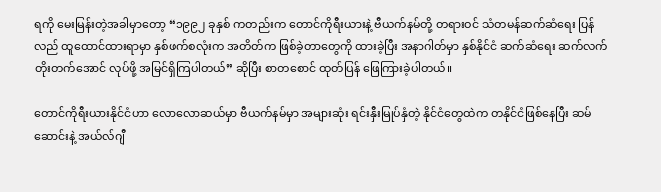ရကို မေးမြန်းတဲ့အခါမှာတော့ “၁၉၉၂ ခုနှစ် ကတည်းက တောင်ကိုရီးယားနဲ့ ဗီယက်နမ်တို့ တရားဝင် သံတမန်ဆက်ဆံရေး ပြန်လည် ထူထောင်ထားရာမှာ နှစ်ဖက်စလုံးက အတိတ်က ဖြစ်ခဲ့တာတွေကို ထားခဲ့ပြီး အနာဂါတ်မှာ နှစ်နိုင်ငံ ဆက်ဆံရေး ဆက်လက် တိုးတက်အောင် လုပ်ဖို့ အမြင်ရှိကြပါတယ်” ဆိုပြီး စာတစောင် ထုတ်ပြန် ဖြေကြားခဲ့ပါတယ်။

တောင်ကိုရီးယားနိုင်ငံဟာ လောလောဆယ်မှာ ဗီယက်နမ်မှာ အများဆုံး ရင်းနှီးမြုပ်နှံတဲ့ နိုင်ငံတွေထဲက တနိုင်ငံဖြစ်နေပြီး ဆမ်ဆောင်းနဲ့ အယ်လ်ဂျီ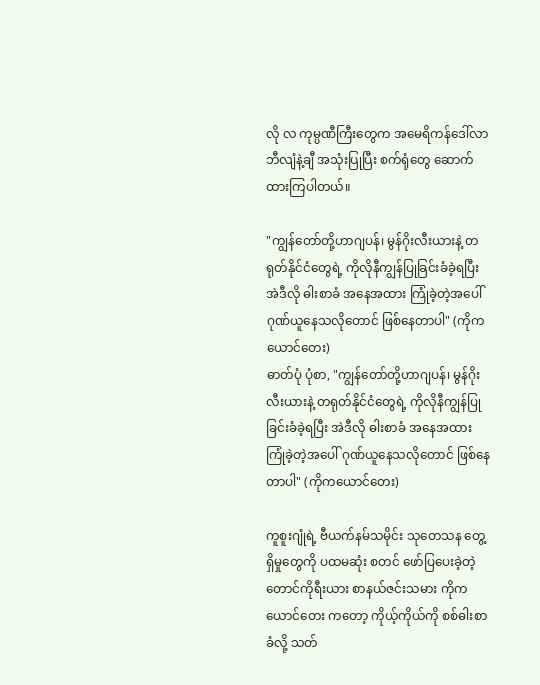လို လ ကုမ္ပဏီကြီးတွေက အမေရိကန်ဒေါ်လာ ဘီလျံနဲ့ချီ အသုံးပြုပြီး စက်ရုံတွေ ဆောက်ထားကြပါတယ်။

"ကျွန်တော်တို့ဟာဂျပန်၊ မွန်ဂိုးလီးယားနဲ့ တရုတ်နိုင်ငံတွေရဲ့ ကိုလိုနီကျွန်ပြုခြင်းခံခဲ့ရပြီး အဲဒီလို ဓါးစာခံ အနေအထား ကြုံခဲ့တဲ့အပေါ် ဂုဏ်ယူနေသလိုတောင် ဖြစ်နေတာပါ" (ကိုကယောင်တေး)
ဓာတ်ပုံ ပုံစာ, "ကျွန်တော်တို့ဟာဂျပန်၊ မွန်ဂိုးလီးယားနဲ့ တရုတ်နိုင်ငံတွေရဲ့ ကိုလိုနီကျွန်ပြုခြင်းခံခဲ့ရပြီး အဲဒီလို ဓါးစာခံ အနေအထား ကြုံခဲ့တဲ့အပေါ် ဂုဏ်ယူနေသလိုတောင် ဖြစ်နေတာပါ" (ကိုကယောင်တေး)

ကူစူးဂျုံရဲ့ ဗီယက်နမ်သမိုင်း သုတေသန တွေ့ရှိမှုတွေကို ပထမဆုံး စတင် ဖော်ပြပေးခဲ့တဲ့ တောင်ကိုရီးယား စာနယ်ဇင်းသမား ကိုကယောင်တေး ကတော့ ကိုယ့်ကိုယ်ကို စစ်ဓါးစာခံလို့ သတ်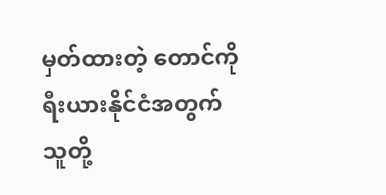မှတ်ထားတဲ့ တောင်ကိုရီးယားနိုင်ငံအတွက် သူတို့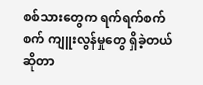စစ်သားတွေက ရက်ရက်စက်စက် ကျူးလွန်မှုတွေ ရှိခဲ့တယ် ဆိုတာ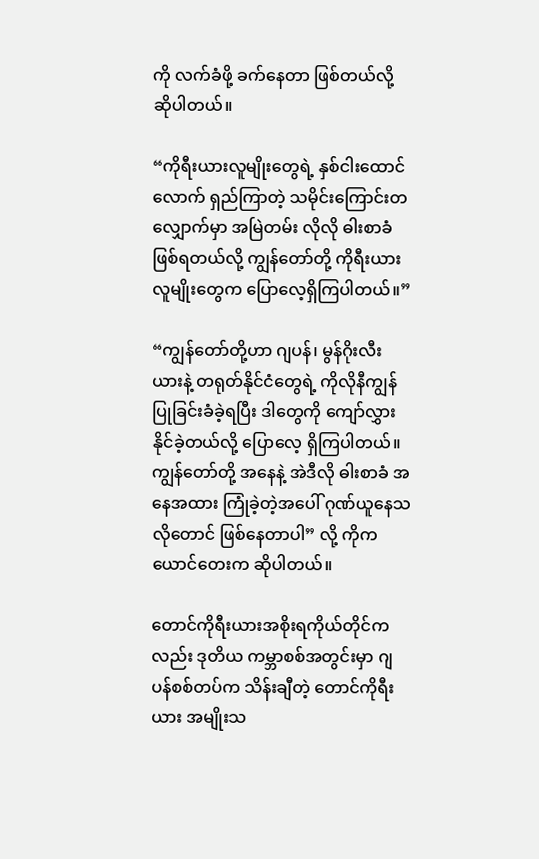ကို လက်ခံဖို့ ခက်နေတာ ဖြစ်တယ်လို့ ဆိုပါတယ်။

“ကိုရီးယားလူမျိုးတွေရဲ့ နှစ်ငါးထောင်လောက် ရှည်ကြာတဲ့ သမိုင်းကြောင်းတလျှောက်မှာ အမြဲတမ်း လိုလို ဓါးစာခံ ဖြစ်ရတယ်လို့ ကျွန်တော်တို့ ကိုရီးယားလူမျိုးတွေက ပြောလေ့ရှိကြပါတယ်။”

“ကျွန်တော်တို့ဟာ ဂျပန်၊ မွန်ဂိုးလီးယားနဲ့ တရုတ်နိုင်ငံတွေရဲ့ ကိုလိုနီကျွန်ပြုခြင်းခံခဲ့ရပြီး ဒါတွေကို ကျော်လွှားနိုင်ခဲ့တယ်လို့ ပြောလေ့ ရှိကြပါတယ်။ ကျွန်တော်တို့ အနေနဲ့ အဲဒီလို ဓါးစာခံ အနေအထား ကြုံခဲ့တဲ့အပေါ် ဂုဏ်ယူနေသလိုတောင် ဖြစ်နေတာပါ” လို့ ကိုကယောင်တေးက ဆိုပါတယ်။

တောင်ကိုရီးယားအစိုးရကိုယ်တိုင်ကလည်း ဒုတိယ ကမ္ဘာစစ်အတွင်းမှာ ဂျပန်စစ်တပ်က သိန်းချီတဲ့ တောင်ကိုရီးယား အမျိုးသ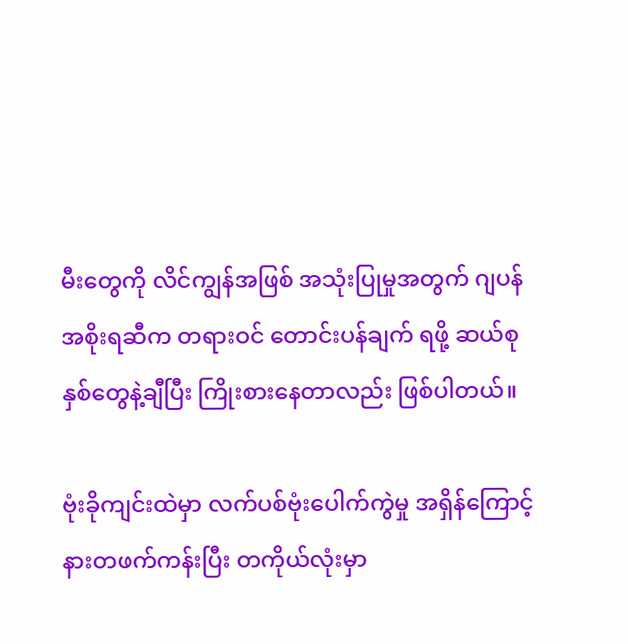မီးတွေကို လိင်ကျွန်အဖြစ် အသုံးပြုမှုအတွက် ဂျပန်အစိုးရဆီက တရားဝင် တောင်းပန်ချက် ရဖို့ ဆယ်စုနှစ်တွေနဲ့ချီပြီး ကြိုးစားနေတာလည်း ဖြစ်ပါတယ်။

ဗုံးခိုကျင်းထဲမှာ လက်ပစ်ဗုံးပေါက်ကွဲမှု အရှိန်ကြောင့် နားတဖက်ကန်းပြီး တကိုယ်လုံးမှာ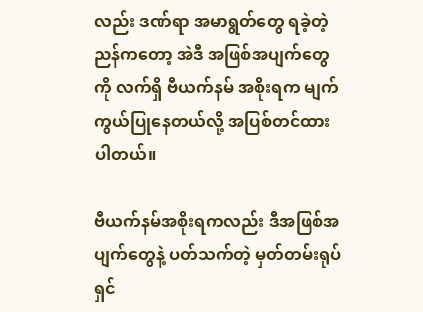လည်း ဒဏ်ရာ အမာရွတ်တွေ ရခဲ့တဲ့ ညန်ကတော့ အဲဒီ အဖြစ်အပျက်တွေကို လက်ရှိ ဗီယက်နမ် အစိုးရက မျက်ကွယ်ပြုနေတယ်လို့ အပြစ်တင်ထားပါတယ်။

ဗီယက်နမ်အစိုးရကလည်း ဒီအဖြစ်အပျက်တွေနဲ့ ပတ်သက်တဲ့ မှတ်တမ်းရုပ်ရှင်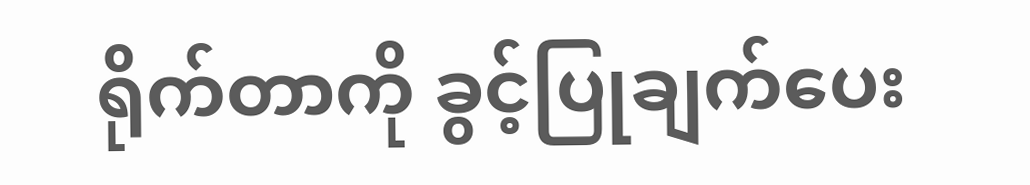ရိုက်တာကို ခွင့်ပြုချက်ပေး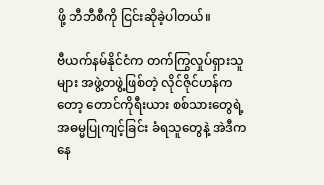ဖို့ ဘီဘီစီကို ငြင်းဆိုခဲ့ပါတယ်။

ဗီယက်နမ်နိုင်ငံက တက်ကြွလှုပ်ရှားသူများ အဖွဲ့တဖွဲ့ဖြစ်တဲ့ လိုင်ဇိုင်ဟန်ကတော့ တောင်ကိုရီးယား စစ်သားတွေရဲ့ အဓမ္မပြုကျင့်ခြင်း ခံရသူတွေနဲ့ အဲဒီကနေ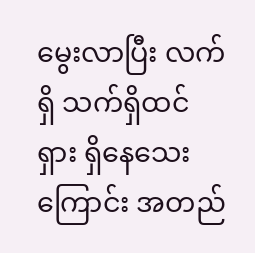မွေးလာပြီး လက်ရှိ သက်ရှိထင်ရှား ရှိနေသေးကြောင်း အတည်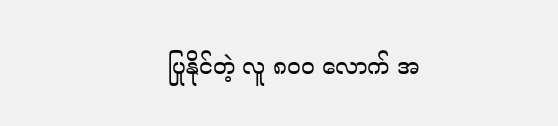ပြုနိုင်တဲ့ လူ ၈၀ဝ လောက် အ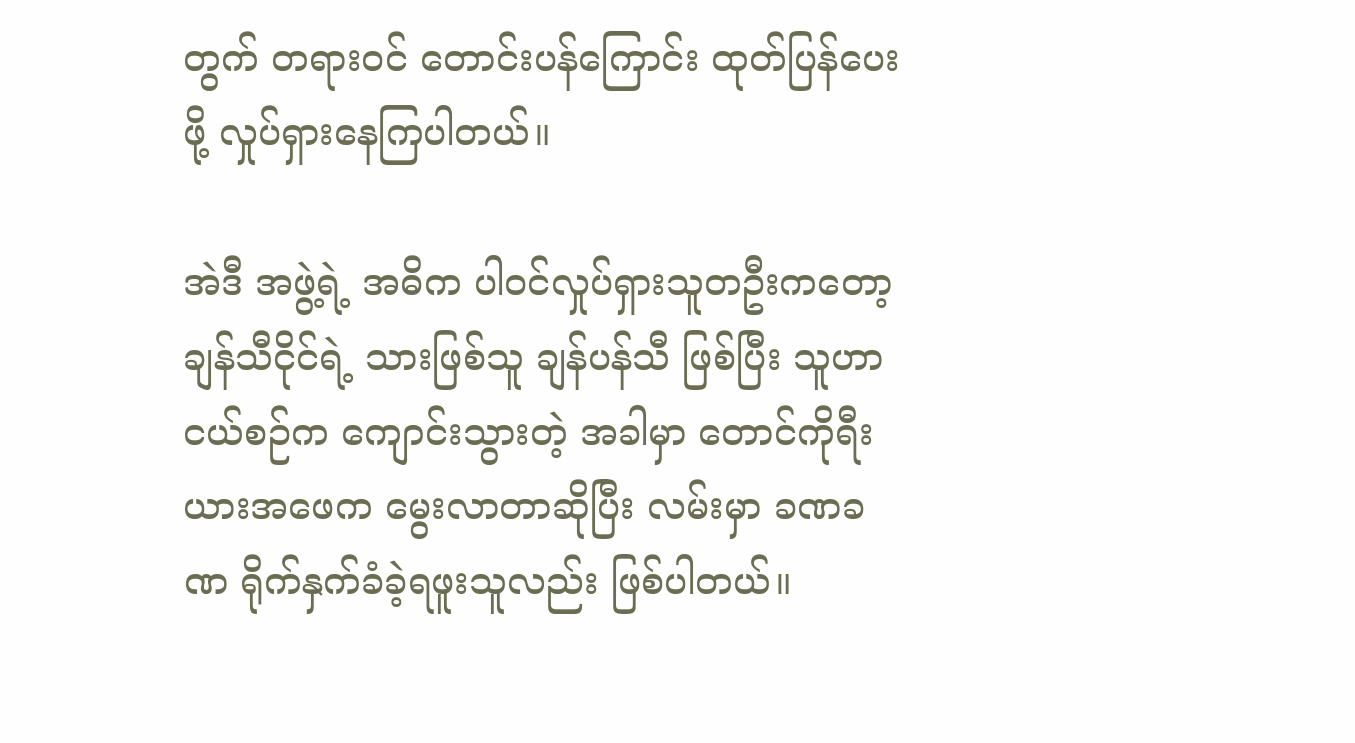တွက် တရားဝင် တောင်းပန်ကြောင်း ထုတ်ပြန်ပေးဖို့ လှုပ်ရှားနေကြပါတယ်။

အဲဒီ အဖွဲ့ရဲ့ အဓိက ပါဝင်လှုပ်ရှားသူတဦးကတော့ ချန်သီငိုင်ရဲ့ သားဖြစ်သူ ချန်ပန်သီ ဖြစ်ပြီး သူဟာ ငယ်စဉ်က ကျောင်းသွားတဲ့ အခါမှာ တောင်ကိုရီးယားအဖေက မွေးလာတာဆိုပြီး လမ်းမှာ ခဏခဏ ရိုက်နှက်ခံခဲ့ရဖူးသူလည်း ဖြစ်ပါတယ်။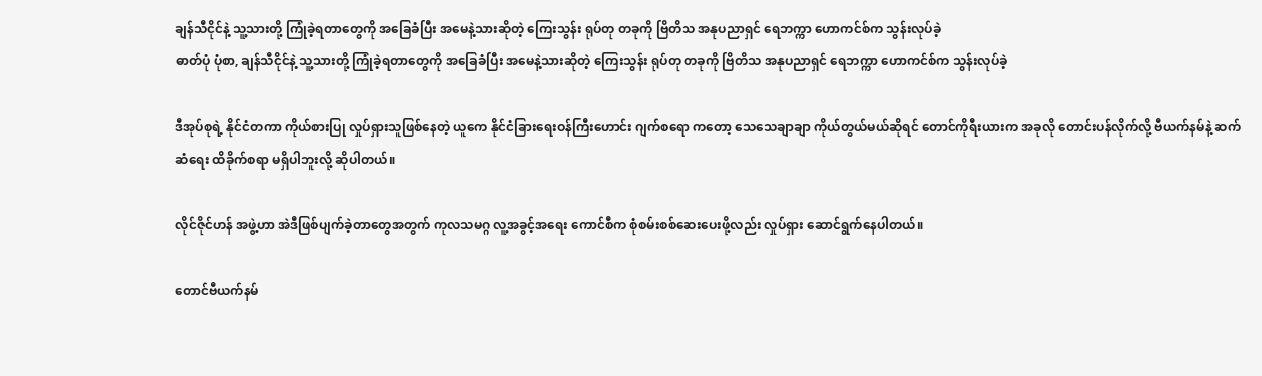ချန်သီငိုင်နဲ့ သူ့သားတို့ ကြုံခဲ့ရတာတွေကို အခြေခံပြီး အမေနဲ့သားဆိုတဲ့ ကြေးသွန်း ရုပ်တု တခုကို ဗြိတိသ အနုပညာရှင် ရေဘက္ကာ ဟောကင်စ်က သွန်းလုပ်ခဲ့
ဓာတ်ပုံ ပုံစာ, ချန်သီငိုင်နဲ့ သူ့သားတို့ ကြုံခဲ့ရတာတွေကို အခြေခံပြီး အမေနဲ့သားဆိုတဲ့ ကြေးသွန်း ရုပ်တု တခုကို ဗြိတိသ အနုပညာရှင် ရေဘက္ကာ ဟောကင်စ်က သွန်းလုပ်ခဲ့

ဒီအုပ်စုရဲ့ နိုင်ငံတကာ ကိုယ်စားပြု လှုပ်ရှားသူဖြစ်နေတဲ့ ယူကေ နိုင်ငံခြားရေးဝန်ကြီးဟောင်း ဂျက်စရော ကတော့ သေသေချာချာ ကိုယ်တွယ်မယ်ဆိုရင် တောင်ကိုရီးယားက အခုလို တောင်းပန်လိုက်လို့ ဗီယက်နမ်နဲ့ ဆက်ဆံရေး ထိခိုက်စရာ မရှိပါဘူးလို့ ဆိုပါတယ်။

လိုင်ဇိုင်ဟန် အဖွဲ့ဟာ အဲဒီဖြစ်ပျက်ခဲ့တာတွေအတွက် ကုလသမဂ္ဂ လူ့အခွင့်အရေး ကောင်စီက စုံစမ်းစစ်ဆေးပေးဖို့လည်း လှုပ်ရှား ဆောင်ရွက်နေပါတယ်။

တောင်ဗီယက်နမ်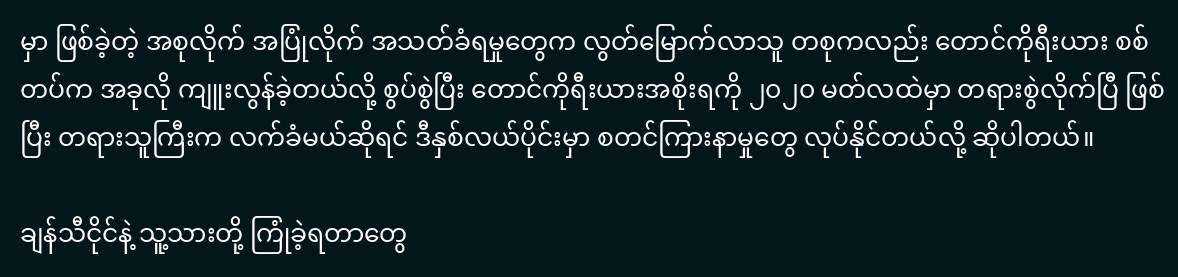မှာ ဖြစ်ခဲ့တဲ့ အစုလိုက် အပြုံလိုက် အသတ်ခံရမှုတွေက လွတ်မြောက်လာသူ တစုကလည်း တောင်ကိုရီးယား စစ်တပ်က အခုလို ကျူးလွန်ခဲ့တယ်လို့ စွပ်စွဲပြီး တောင်ကိုရီးယားအစိုးရကို ၂၀၂၀ မတ်လထဲမှာ တရားစွဲလိုက်ပြီ ဖြစ်ပြီး တရားသူကြီးက လက်ခံမယ်ဆိုရင် ဒီနှစ်လယ်ပိုင်းမှာ စတင်ကြားနာမှုတွေ လုပ်နိုင်တယ်လို့ ဆိုပါတယ်။

ချန်သီငိုင်နဲ့ သူ့သားတို့ ကြုံခဲ့ရတာတွေ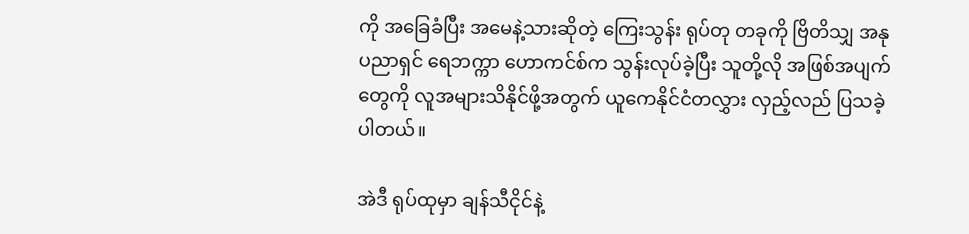ကို အခြေခံပြီး အမေနဲ့သားဆိုတဲ့ ကြေးသွန်း ရုပ်တု တခုကို ဗြိတိသျှ အနုပညာရှင် ရေဘက္ကာ ဟောကင်စ်က သွန်းလုပ်ခဲ့ပြီး သူတို့လို အဖြစ်အပျက်တွေကို လူအများသိနိုင်ဖို့အတွက် ယူကေနိုင်ငံတလွှား လှည့်လည် ပြသခဲ့ပါတယ်။

အဲဒီ ရုပ်ထုမှာ ချန်သီငိုင်နဲ့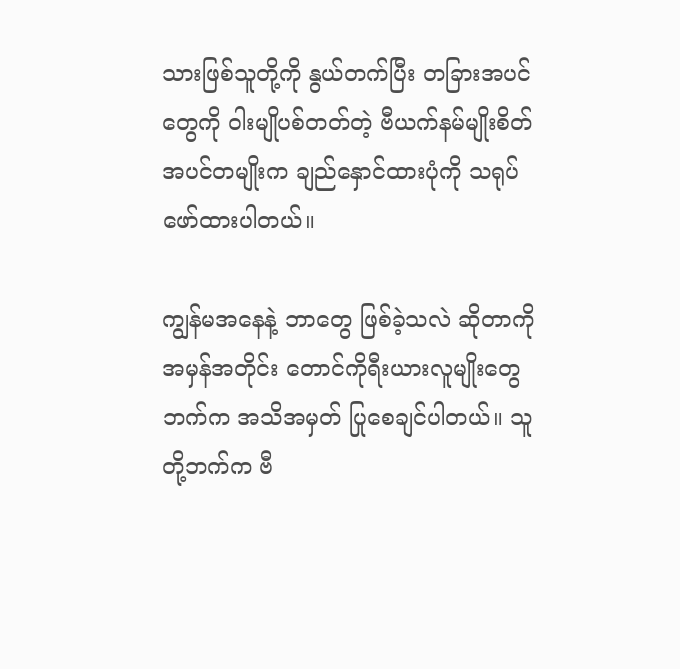သားဖြစ်သူတို့ကို နွယ်တက်ပြီး တခြားအပင်တွေကို ဝါးမျိုပစ်တတ်တဲ့ ဗီယက်နမ်မျိုးစိတ် အပင်တမျိုးက ချည်နှောင်ထားပုံကို သရုပ်ဖော်ထားပါတယ်။

ကျွန်မအနေနဲ့ ဘာတွေ ဖြစ်ခဲ့သလဲ ဆိုတာကို အမှန်အတိုင်း တောင်ကိုရီးယားလူမျိုးတွေဘက်က အသိအမှတ် ပြုစေချင်ပါတယ်။ သူတို့ဘက်က ဗီ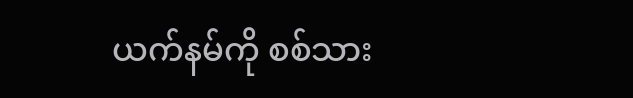ယက်နမ်ကို စစ်သား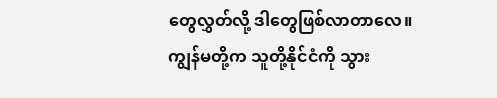တွေလွှတ်လို့ ဒါတွေဖြစ်လာတာလေ။ ကျွန်မတို့က သူတို့နိုင်ငံကို သွား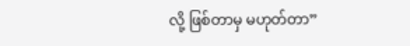လို့ ဖြစ်တာမှ မဟုတ်တာ”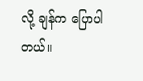လို့ ချန်က ပြောပါတယ်။